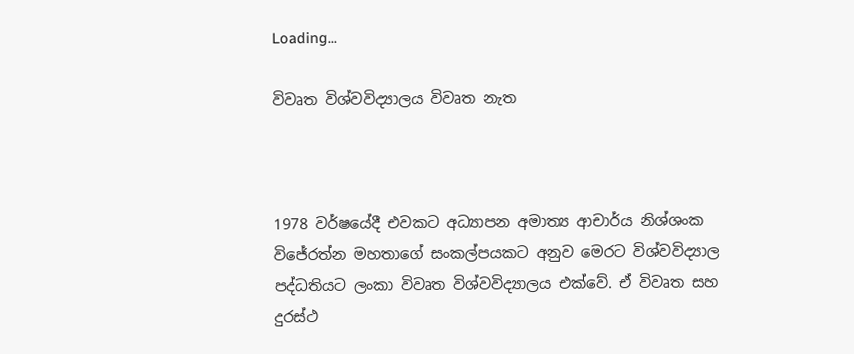Loading...

විවෘත විශ්වවිද්‍යාලය විවෘත නැත



1978 වර්ෂයේදී එවකට අධ්‍යාපන අමාත්‍ය ආචාර්ය නිශ්ශංක විජේරත්න මහතාගේ සංකල්පයකට අනුව මෙරට විශ්වවිද්‍යාල පද්ධතියට ලංකා විවෘත විශ්වවිද්‍යාලය එක්වේ. ඒ විවෘත සහ දුරස්ථ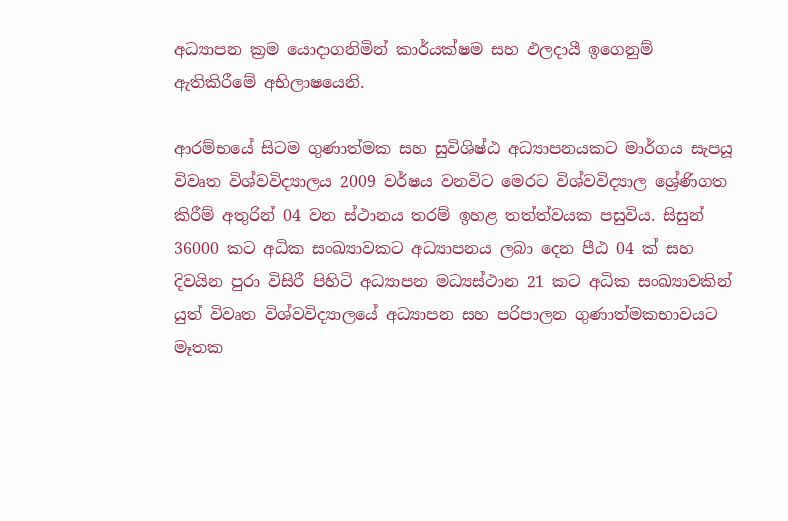අධ්‍යාපන ක්‍රම යොදාගනිමින් කාර්යක්ෂම සහ ඵලදායී ඉගෙනුම් ඇතිකිරීමේ අභිලාෂයෙනි.

ආරම්භයේ සිටම ගුණාත්මක සහ සුවිශිෂ්ඨ අධ්‍යාපනයකට මාර්ගය සැපයූ විවෘත විශ්වවිද්‍යාලය 2009 වර්ෂය වනවිට මෙරට විශ්වවිද්‍යාල ශ්‍රේණිගත කිරීම් අතුරින් 04 වන ස්ථානය තරම් ඉහළ තත්ත්වයක පසුවිය. සිසුන් 36000 කට අධික සංඛ්‍යාවකට අධ්‍යාපනය ලබා දෙන පීඨ 04 ක් සහ දිවයින පුරා විසිරී පිහිටි අධ්‍යාපන මධ්‍යස්ථාන 21 කට අධික සංඛ්‍යාවකින් යුත් විවෘත විශ්වවිද්‍යාලයේ අධ්‍යාපන සහ පරිපාලන ගුණාත්මකභාවයට මෑතක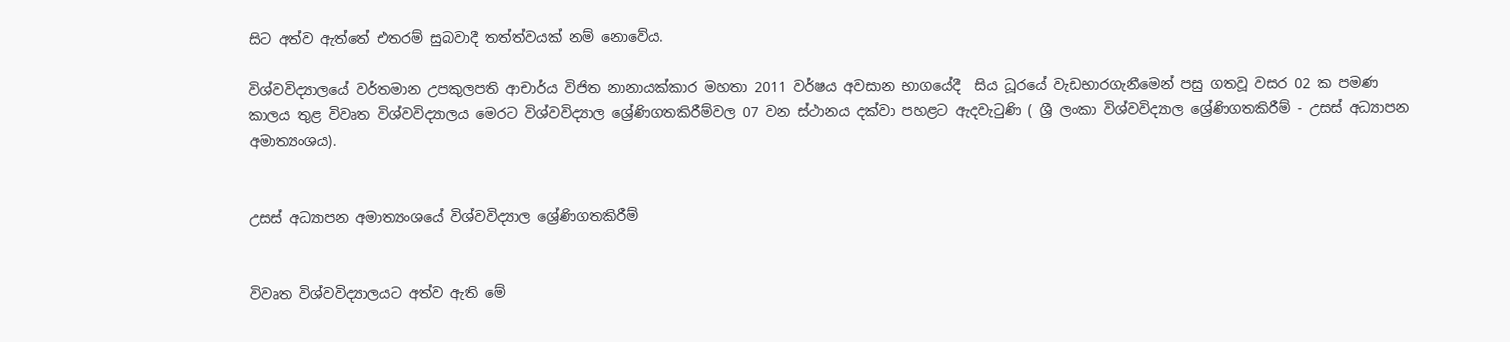සිට අත්ව ඇත්තේ එතරම් සුබවාදී තත්ත්වයක් නම් නොවේය.

විශ්වවිද්‍යාලයේ වර්තමාන උපකුලපති ආචාර්ය විජිත නානායක්කාර මහතා 2011 වර්ෂය අවසාන භාගයේදී  සිය ධූරයේ වැඩභාරගැනීමෙන් පසු ගතවූ වසර 02 ක පමණ කාලය තුළ විවෘත විශ්වවිද්‍යාලය මෙරට විශ්වවිද්‍යාල ශ්‍රේණිගතකිරීම්වල 07 වන ස්ථානය දක්වා පහළට ඇදවැටුණි ( ශ්‍රී ලංකා විශ්වවිද්‍යාල ශ්‍රේණිගතකිරීම් - උසස් අධ්‍යාපන අමාත්‍යංශය).


උසස් අධ්‍යාපන අමාත්‍යංශයේ විශ්වවිද්‍යාල ශ්‍රේණිගතකිරීම්


විවෘත විශ්වවිද්‍යාලයට අත්ව ඇති මේ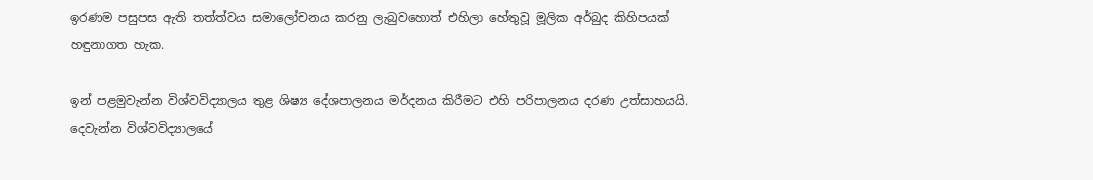ඉරණම පසුපස ඇති තත්ත්වය සමාලෝචනය කරනු ලැබුවහොත් එහිලා හේතුවූ මූලික අර්බුද කිහිපයක් හඳුනාගත හැක.

ඉන් පළමුවැන්න විශ්වවිද්‍යාලය තුළ ශිෂ්‍ය දේශපාලනය මර්දනය කිරීමට එහි පරිපාලනය දරණ උත්සාහයයි. දෙවැන්න විශ්වවිද්‍යාලයේ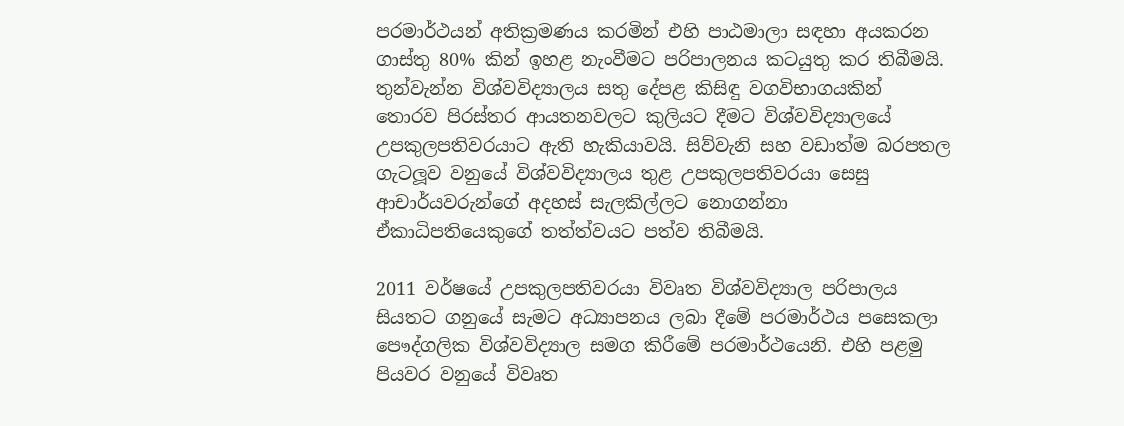පරමාර්ථයන් අතික්‍රමණය කරමින් එහි පාඨමාලා සඳහා අයකරන ගාස්තු 80% කින් ඉහළ නැංවීමට පරිපාලනය කටයුතු කර තිබීමයි. තුන්වැන්න විශ්වවිද්‍යාලය සතු දේපළ කිසිඳු වගවිභාගයකින් තොරව පිරස්තර ආයතනවලට කුලියට දීමට විශ්වවිද්‍යාලයේ උපකුලපතිවරයාට ඇති හැකියාවයි. සිව්වැනි සහ වඩාත්ම බරපතල ගැටලූව වනුයේ විශ්වවිද්‍යාලය තුළ උපකුලපතිවරයා සෙසු ආචාර්යවරුන්ගේ අදහස් සැලකිල්ලට නොගන්නා ඒකාධිපතියෙකුගේ තත්ත්වයට පත්ව තිබීමයි.

2011 වර්ෂයේ උපකුලපතිවරයා විවෘත විශ්වවිද්‍යාල පරිපාලය සියතට ගනුයේ සැමට අධ්‍යාපනය ලබා දීමේ පරමාර්ථය පසෙකලා පෞද්ගලික විශ්වවිද්‍යාල සමග කිරීමේ පරමාර්ථයෙනි. එහි පළමු පියවර වනුයේ විවෘත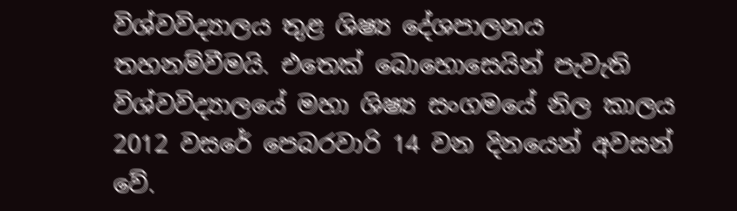විශ්වවිද්‍යාලය තුළ ශිෂ්‍ය දේශපාලනය තහනම්වීමයි. එතෙක් බොහොසෙයින් පැවැති විශ්වවිද්‍යාලයේ මහා ශිෂ්‍ය සංගමයේ නිල කාලය 2012 වසරේ පෙබරවාරි 14 වන දිනයෙන් අවසන් වේ.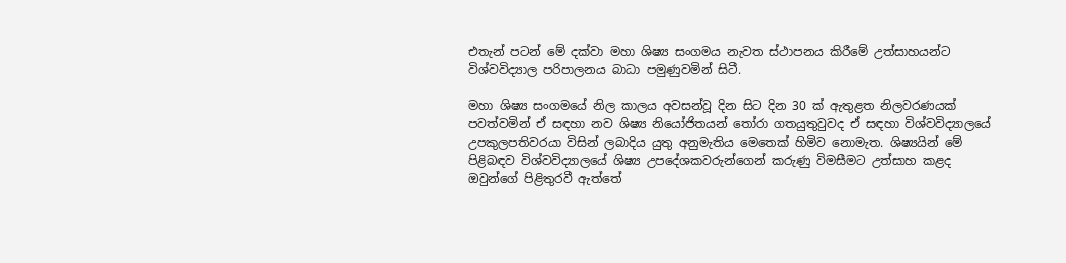එතැන් පටන් මේ දක්වා මහා ශිෂ්‍ය සංගමය නැවත ස්ථාපනය කිරීමේ උත්සාහයන්ට විශ්වවිද්‍යාල පරිපාලනය බාධා පමුණුවමින් සිටී.

මහා ශිෂ්‍ය සංගමයේ නිල කාලය අවසන්වූ දින සිට දින 30 ක් ඇතුළත නිලවරණයක් පවත්වමින් ඒ සඳහා නව ශිෂ්‍ය නියෝජිතයන් තෝරා ගතයුතුවුවද ඒ සඳහා විශ්වවිද්‍යාලයේ උපකුලපතිවරයා විසින් ලබාදිය යුතු අනුමැතිය මෙතෙක් හිමිව නොමැත. ශිෂ්‍යයින් මේ පිළිබඳව විශ්වවිද්‍යාලයේ ශිෂ්‍ය උපදේශකවරුන්ගෙන් කරුණු විමසීමට උත්සාහ කළද ඔවුන්ගේ පිළිතුරවී ඇත්තේ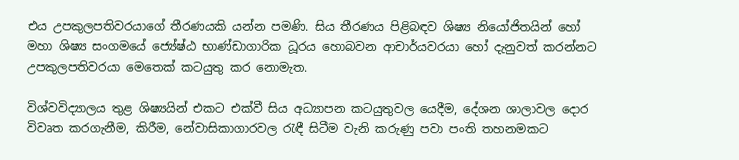එය උපකුලපතිවරයාගේ තීරණයකි යන්න පමණි. සිය තීරණය පිළිබඳව ශිෂ්‍ය නියෝජිතයින් හෝ මහා ශිෂ්‍ය සංගමයේ ජ්‍යේෂ්ඨ භාණ්ඩාගාරික ධූරය හොබවන ආචාර්යවරයා හෝ දැනුවත් කරන්නට උපකුලපතිවරයා මෙතෙක් කටයුතු කර නොමැත.

විශ්වවිද්‍යාලය තුළ ශිෂ්‍යයින් එකට එක්වී සිය අධ්‍යාපන කටයුතුවල යෙදීම, දේශන ශාලාවල දොර විවෘත කරගැනීම, කිරීම, නේවාසිකාගාරවල රැඳී සිටීම වැනි කරුණු පවා පංති තහනමකට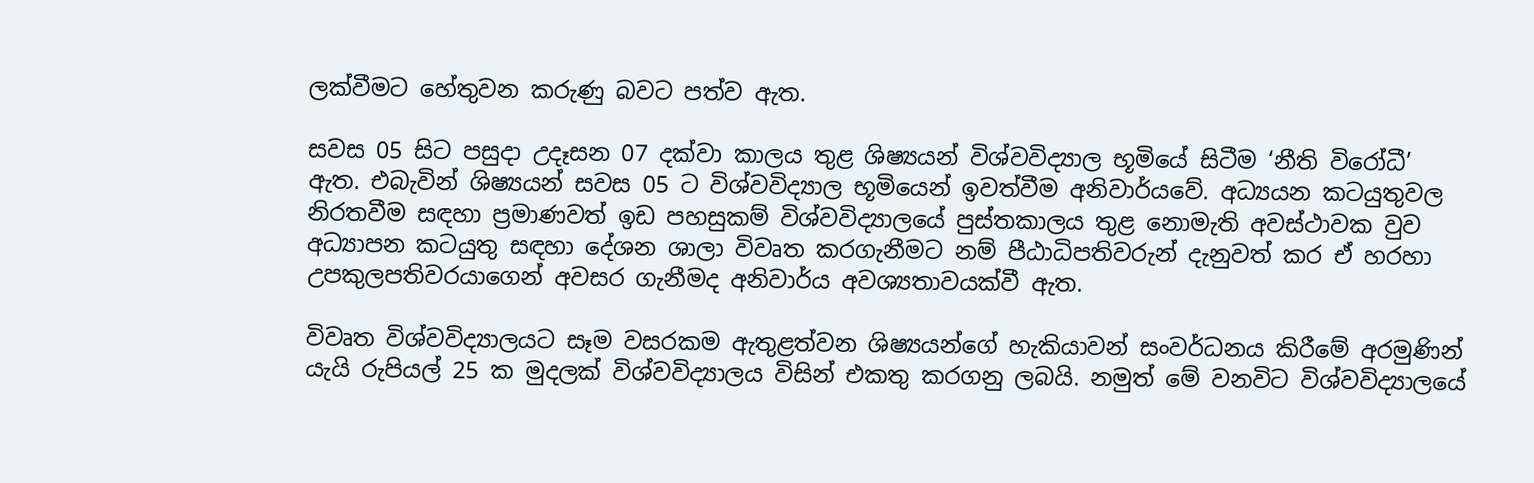ලක්වීමට හේතුවන කරුණු බවට පත්ව ඇත.

සවස 05 සිට පසුදා උදෑසන 07 දක්වා කාලය තුළ ශිෂ්‍යයන් විශ්වවිද්‍යාල භූමියේ සිටීම ‘නීති විරෝධී’ ඇත. එබැවින් ශිෂ්‍යයන් සවස 05 ට විශ්වවිද්‍යාල භූමියෙන් ඉවත්වීම අනිවාර්යවේ. අධ්‍යයන කටයුතුවල නිරතවීම සඳහා ප්‍රමාණවත් ඉඩ පහසුකම් විශ්වවිද්‍යාලයේ පුස්තකාලය තුළ නොමැති අවස්ථාවක වුව අධ්‍යාපන කටයුතු සඳහා දේශන ශාලා විවෘත කරගැනීමට නම් පීඨාධිපතිවරුන් දැනුවත් කර ඒ හරහා උපකුලපතිවරයාගෙන් අවසර ගැනීමද අනිවාර්ය අවශ්‍යතාවයක්වී ඇත.

විවෘත විශ්වවිද්‍යාලයට සෑම වසරකම ඇතුළත්වන ශිෂ්‍යයන්ගේ හැකියාවන් සංවර්ධනය කිරීමේ අරමුණින් යැයි රුපියල් 25 ක මුදලක් විශ්වවිද්‍යාලය විසින් එකතු කරගනු ලබයි. නමුත් මේ වනවිට විශ්වවිද්‍යාලයේ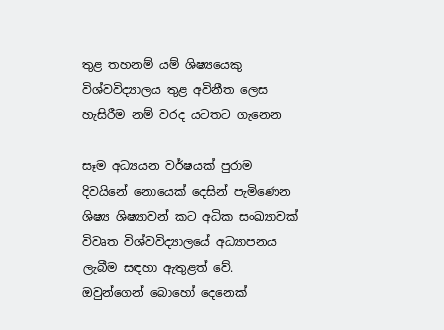තුළ තහනම් යම් ශිෂ්‍යයෙකු විශ්වවිද්‍යාලය තුළ අවිනීත ලෙස හැසිරීම නම් වරද යටතට ගැනෙන

සෑම අධ්‍යයන වර්ෂයක් පුරාම දිවයිනේ නොයෙක් දෙසින් පැමිණෙන ශිෂ්‍ය ශිෂ්‍යාවන් කට අධික සංඛ්‍යාවක් විවෘත විශ්වවිද්‍යාලයේ අධ්‍යාපනය ලැබීම සඳහා ඇතුළත් වේ. ඔවුන්ගෙන් බොහෝ දෙනෙක්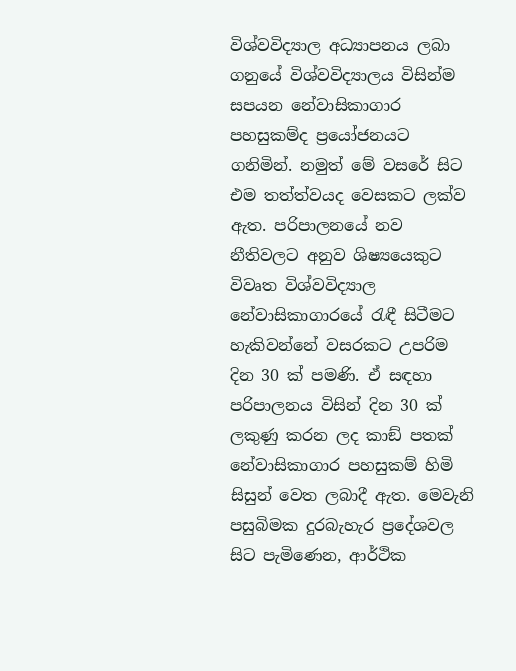විශ්වවිද්‍යාල අධ්‍යාපනය ලබා ගනුයේ විශ්වවිද්‍යාලය විසින්ම සපයන නේවාසිකාගාර පහසුකම්ද ප්‍රයෝජනයට ගනිමින්. නමුත් මේ වසරේ සිට එම තත්ත්වයද වෙසකට ලක්ව ඇත. පරිපාලනයේ නව නීතිවලට අනුව ශිෂ්‍යයෙකුට විවෘත විශ්වවිද්‍යාල නේවාසිකාගාරයේ රැඳී සිටීමට හැකිවන්නේ වසරකට උපරිම දින 30 ක් පමණි. ඒ සඳහා පරිපාලනය විසින් දින 30 ක් ලකුණු කරන ලද කාඞ් පතක් නේවාසිකාගාර පහසුකම් හිමි සිසුන් වෙත ලබාදී ඇත. මෙවැනි පසුබිමක දුරබැහැර ප්‍රදේශවල සිට පැමිණෙන, ආර්ථික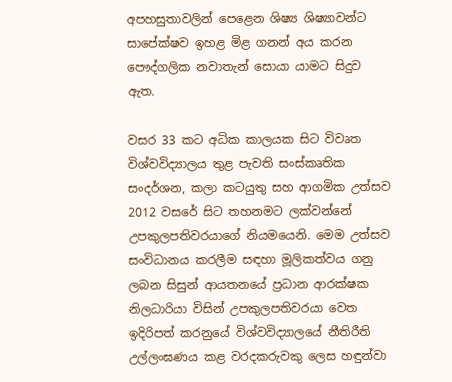අපහසුතාවලින් පෙළෙන ශිෂ්‍ය ශිෂ්‍යාවන්ට සාපේක්ෂව ඉහළ මිළ ගනන් අය කරන පෞද්ගලික නවාතැන් සොයා යාමට සිදුව ඇත.

වසර 33 කට අධික කාලයක සිට විවෘත විශ්වවිද්‍යාලය තුළ පැවති සංස්කෘතික සංදර්ශන, කලා කටයුතු සහ ආගමික උත්සව 2012 වසරේ සිට තහනමට ලක්වන්නේ උපකුලපතිවරයාගේ නියමයෙනි. මෙම උත්සව සංවිධානය කරලීම සඳහා මූලිකත්වය ගනු ලබන සිසුන් ආයතනයේ ප්‍රධාන ආරක්ෂක නිලධාරියා විසින් උපකුලපතිවරයා වෙත ඉදිරිපත් කරනුයේ විශ්වවිද්‍යාලයේ නීතිරීති උල්ලංඝණය කළ වරදකරුවකු ලෙස හඳුන්වා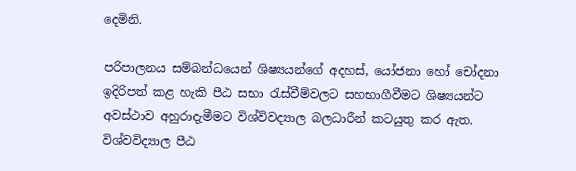දෙමිනි.

පරිපාලනය සම්බන්ධයෙන් ශිෂ්‍යයන්ගේ අදහස්, යෝජනා හෝ චෝදනා ඉදිරිපත් කළ හැකි පීඨ සභා රැස්වීම්වලට සහභාගීවීමට ශිෂ්‍යයන්ට අවස්ථාව අහුරාදැමීමට විශ්විවද්‍යාල බලධාරීන් කටයුතු කර ඇත. විශ්වවිද්‍යාල පීඨ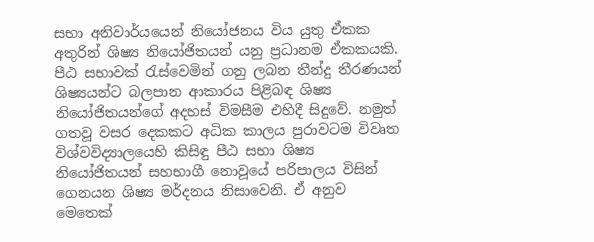සභා අනිවාර්යයෙන් නියෝජනය විය යුතු ඒකක අතුරින් ශිෂ්‍ය නියෝජිතයන් යනු ප්‍රධානම ඒකකයකි. පීඨ සභාවක් රැස්වෙමින් ගනු ලබන තීන්දු තීරණයන් ශිෂ්‍යයන්ට බලපාන ආකාරය පිළිබඳ ශිෂ්‍ය නියෝජිතයන්ගේ අදහස් විමසීම එහිදී සිදුවේ. නමුත් ගතවූ වසර දෙකකට අධික කාලය පුරාවටම විවෘත විශ්වවිද්‍යාලයෙහි කිසිඳු පීඨ සභා ශිෂ්‍ය නියෝජිතයන් සහභාගී නොවූයේ පරිපාලය විසින් ගෙනයන ශිෂ්‍ය මර්දනය නිසාවෙනි. ඒ අනුව මෙතෙක්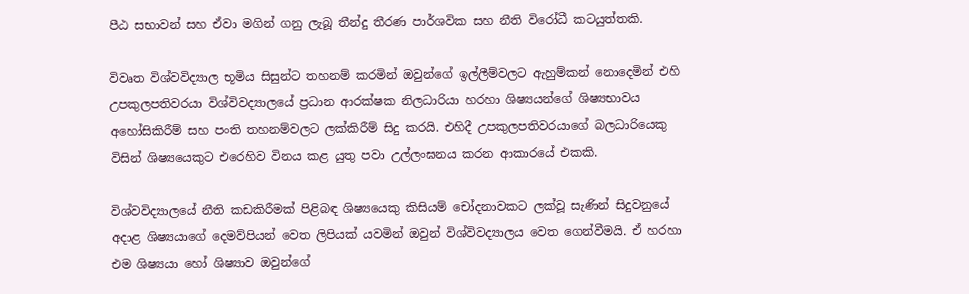පීඨ සභාවන් සහ ඒවා මගින් ගනු ලැබූ තීන්දු තීරණ පාර්ශවික සහ නීති විරෝධී කටයුත්තකි.

විවෘත විශ්වවිද්‍යාල භූමිය සිසුන්ට තහනම් කරමින් ඔවුන්ගේ ඉල්ලීම්වලට ඇහුම්කන් නොදෙමින් එහි උපකුලපතිවරයා විශ්විවද්‍යාලයේ ප්‍රධාන ආරක්ෂක නිලධාරියා හරහා ශිෂ්‍යයන්ගේ ශිෂ්‍යභාවය අහෝසිකිරීම් සහ පංති තහනම්වලට ලක්කිරීම් සිදු කරයි. එහිදී උපකුලපතිවරයාගේ බලධාරියෙකු විසින් ශිෂ්‍යයෙකුට එරෙහිව විනය කළ යුතු පවා උල්ලංඝනය කරන ආකාරයේ එකකි.

විශ්වවිද්‍යාලයේ නීති කඩකිරීමක් පිළිබඳ ශිෂ්‍යයෙකු කිසියම් චෝදනාවකට ලක්වූ සැණින් සිදුවනුයේ අදාළ ශිෂ්‍යයාගේ දෙමව්පියන් වෙත ලිපියක් යවමින් ඔවුන් විශ්විවද්‍යාලය වෙත ගෙන්වීමයි. ඒ හරහා එම ශිෂ්‍යයා හෝ ශිෂ්‍යාව ඔවුන්ගේ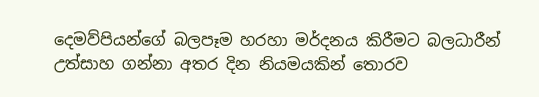දෙමව්පියන්ගේ බලපෑම හරහා මර්දනය කිරීමට බලධාරීන් උත්සාහ ගන්නා අතර දින නියමයකින් තොරව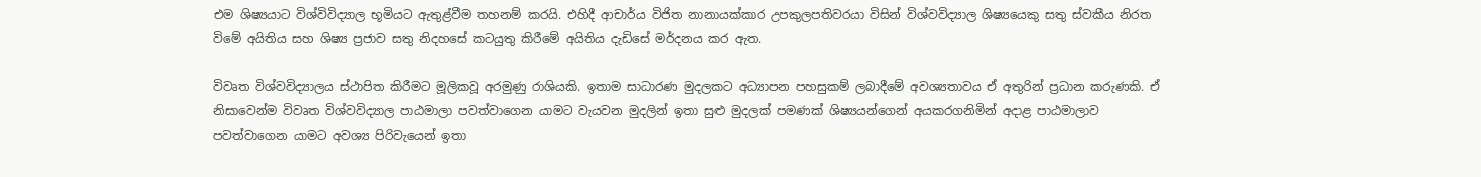එම ශිෂ්‍යයාට විශ්විවිද්‍යාල භූමියට ඇතුළ්වීම තහනම් කරයි. එහිදී ආචාර්ය විජිත නානායක්කාර උපකුලපතිවරයා විසින් විශ්වවිද්‍යාල ශිෂ්‍යයෙකු සතු ස්වකීය නිරත විමේ අයිතිය සහ ශිෂ්‍ය ප්‍රජාව සතු නිදහසේ කටයුතු කිරීමේ අයිතිය දැඩිසේ මර්දනය කර ඇත.

විවෘත විශ්වවිද්‍යාලය ස්ථාපිත කිරීමට මූලිකවූ අරමුණු රාශියකි. ඉතාම සාධාරණ මුදලකට අධ්‍යාපන පහසුකම් ලබාදීමේ අවශ්‍යතාවය ඒ අතුරින් ප්‍රධාන කරුණකි. ඒ නිසාවෙන්ම විවෘත විශ්වවිද්‍යාල පාඨමාලා පවත්වාගෙන යාමට වැයවන මුදලින් ඉතා සුළු මුදලක් පමණක් ශිෂ්‍යයන්ගෙන් අයකරගනිමින් අදාළ පාඨමාලාව පවත්වාගෙන යාමට අවශ්‍ය පිරිවැයෙන් ඉතා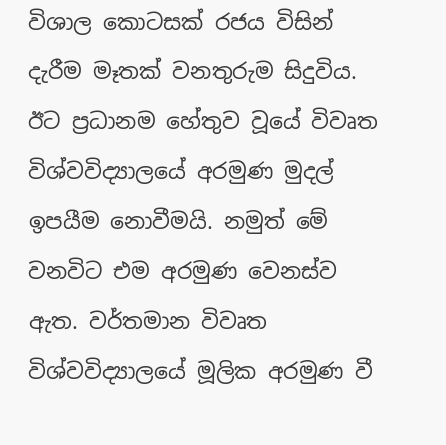විශාල කොටසක් රජය විසින් දැරීම මෑතක් වනතුරුම සිදුවිය. ඊට ප්‍රධානම හේතුව වූයේ විවෘත විශ්වවිද්‍යාලයේ අරමුණ මුදල් ඉපයීම නොවීමයි. නමුත් මේ වනවිට එම අරමුණ වෙනස්ව ඇත. වර්තමාන විවෘත විශ්වවිද්‍යාලයේ මූලික අරමුණ වී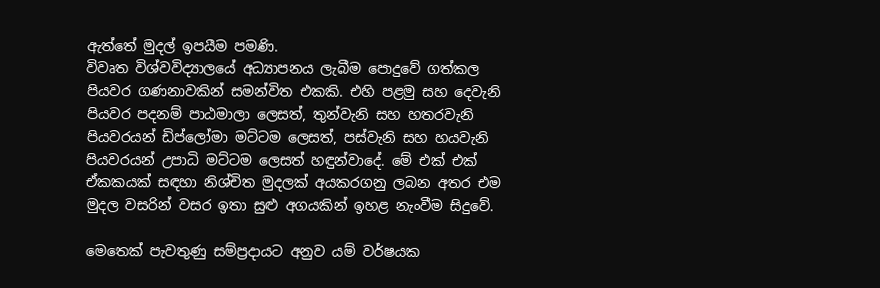ඇත්තේ මුදල් ඉපයීම පමණි.
විවෘත විශ්වවිද්‍යාලයේ අධ්‍යාපනය ලැබීම පොදුවේ ගත්කල පියවර ගණනාවකින් සමන්විත එකකි. එහි පළමු සහ දෙවැනි පියවර පදනම් පාඨමාලා ලෙසත්, තුන්වැනි සහ හතරවැනි පියවරයන් ඩිප්ලෝමා මට්ටම ලෙසත්, පස්වැනි සහ හයවැනි පියවරයන් උපාධි මට්ටම ලෙසත් හඳුන්වාදේ. මේ එක් එක් ඒකකයක් සඳහා නිශ්චිත මුදලක් අයකරගනු ලබන අතර එම මුදල වසරින් වසර ඉතා සුළු අගයකින් ඉහළ නැංවීම සිදුවේ.

මෙතෙක් පැවතුණු සම්ප්‍රදායට අනුව යම් වර්ෂයක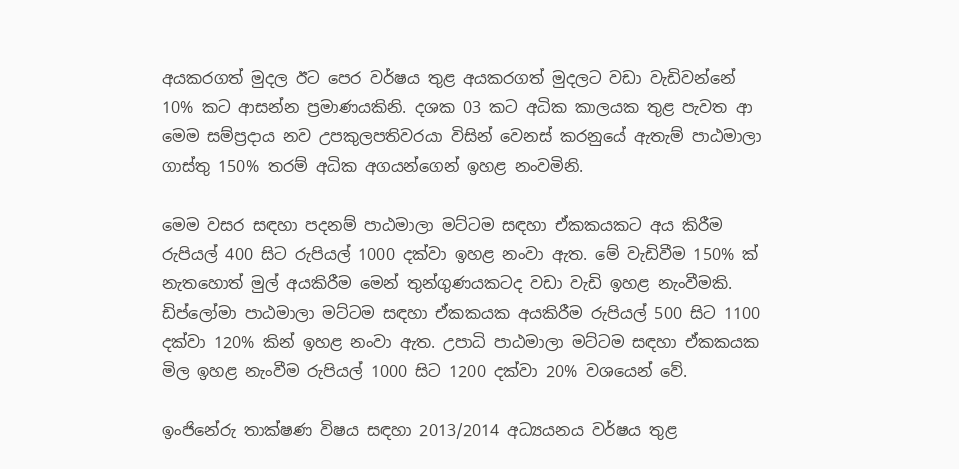අයකරගත් මුදල ඊට පෙර වර්ෂය තුළ අයකරගත් මුදලට වඩා වැඩිවන්නේ 10% කට ආසන්න ප්‍රමාණයකිනි. දශක 03 කට අධික කාලයක තුළ පැවත ආ මෙම සම්ප්‍රදාය නව උපකුලපතිවරයා විසින් වෙනස් කරනුයේ ඇතැම් පාඨමාලා ගාස්තු 150% තරම් අධික අගයන්ගෙන් ඉහළ නංවමිනි.

මෙම වසර සඳහා පදනම් පාඨමාලා මට්ටම සඳහා ඒකකයකට අය කිරීම රුපියල් 400 සිට රුපියල් 1000 දක්වා ඉහළ නංවා ඇත. මේ වැඩිවීම 150% ක් නැතහොත් මුල් අයකිරීම මෙන් තුන්ගුණයකටද වඩා වැඩි ඉහළ නැංවීමකි. ඩිප්ලෝමා පාඨමාලා මට්ටම සඳහා ඒකකයක අයකිරීම රුපියල් 500 සිට 1100 දක්වා 120% කින් ඉහළ නංවා ඇත. උපාධි පාඨමාලා මට්ටම සඳහා ඒකකයක මිල ඉහළ නැංවීම රුපියල් 1000 සිට 1200 දක්වා 20% වශයෙන් වේ.

ඉංජිනේරු තාක්ෂණ විෂය සඳහා 2013/2014 අධ්‍යයනය වර්ෂය තුළ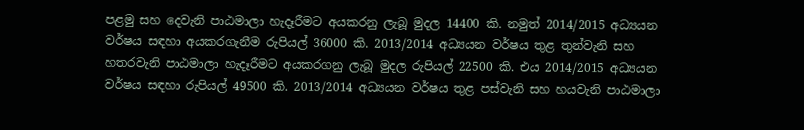පළමු සහ දෙවැනි පාඨමාලා හැදෑරීමට අයකරනු ලැබූ මුදල 14400 කි. නමුත් 2014/2015 අධ්‍යයන වර්ෂය සඳහා අයකරගැනීම රුපියල් 36000 කි. 2013/2014 අධ්‍යයන වර්ෂය තුළ තුන්වැනි සහ හතරවැනි පාඨමාලා හැදෑරීමට අයකරගනු ලැබූ මුදල රුපියල් 22500 කි. එය 2014/2015 අධ්‍යයන වර්ෂය සඳහා රුපියල් 49500 කි. 2013/2014 අධ්‍යයන වර්ෂය තුළ පස්වැනි සහ හයවැනි පාඨමාලා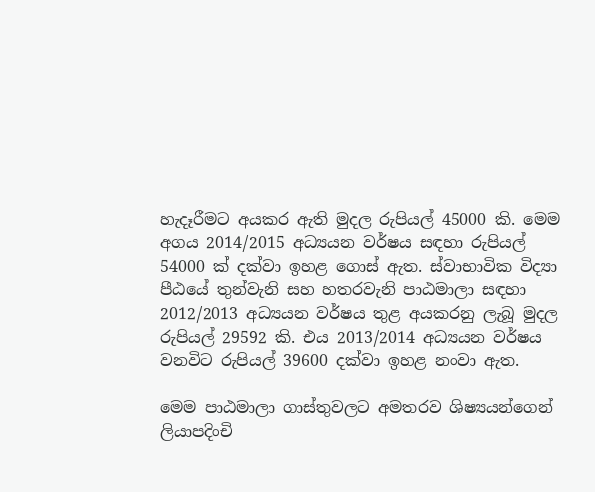හැදෑරීමට අයකර ඇති මුදල රුපියල් 45000 කි. මෙම අගය 2014/2015 අධ්‍යයන වර්ෂය සඳහා රුපියල් 54000 ක් දක්වා ඉහළ ගොස් ඇත. ස්වාභාවික විද්‍යා පීඨයේ තුන්වැනි සහ හතරවැනි පාඨමාලා සඳහා 2012/2013 අධ්‍යයන වර්ෂය තුළ අයකරනු ලැබූ මුදල රුපියල් 29592 කි. එය 2013/2014 අධ්‍යයන වර්ෂය වනවිට රුපියල් 39600 දක්වා ඉහළ නංවා ඇත.

මෙම පාඨමාලා ගාස්තුවලට අමතරව ශිෂ්‍යයන්ගෙන් ලියාපදිංචි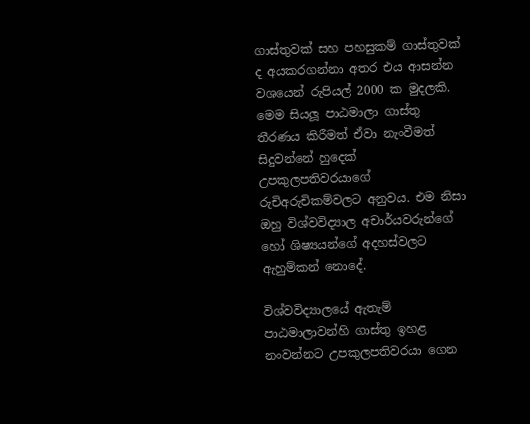ගාස්තුවක් සහ පහසුකම් ගාස්තුවක් ද අයකරගන්නා අතර එය ආසන්න වශයෙන් රුපියල් 2000 ක මුදලකි. මෙම සියලූ පාඨමාලා ගාස්තු තීරණය කිරීමත් ඒවා නැංවීමත් සිදුවන්නේ හුදෙක් උපකුලපතිවරයාගේ රුචිඅරුචිකම්වලට අනුවය. එම නිසා ඔහු විශ්වවිද්‍යාල අචාර්යවරුන්ගේ හෝ ශිෂ්‍යයන්ගේ අදහස්වලට ඇහුම්කන් නොදේ.

විශ්වවිද්‍යාලයේ ඇතැම් පාඨමාලාවන්හි ගාස්තු ඉහළ නංවන්නට උපකුලපතිවරයා ගෙන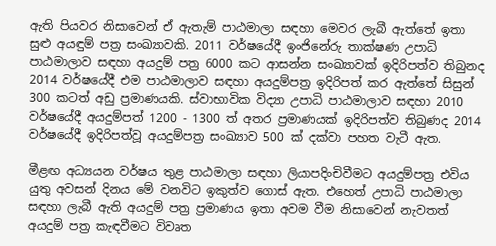ඇති පියවර නිසාවෙන් ඒ ඇතැම් පාඨමාලා සඳහා මෙවර ලැබී ඇත්තේ ඉතා සුළු අයඳුම් පත්‍ර සංඛ්‍යාවකි. 2011 වර්ෂයේදී ඉංජිනේරු තාක්ෂණ උපාධි පාඨමාලාව සඳහා අයදුම් පත්‍ර 6000 කට ආසන්න සංඛ්‍යාවක් ඉදිරිපත්ව තිබුනද 2014 වර්ෂයේදී එම පාඨමාලාව සඳහා අයදුම්පත්‍ර ඉදිරිපත් කර ඇත්තේ සිසුන් 300 කටත් අඩු ප්‍රමාණයකි. ස්වාභාවික විද්‍යා උපාධි පාඨමාලාව සඳහා 2010 වර්ෂයේදී අයදුම්පත් 1200 - 1300 ත් අතර ප්‍රමාණයක් ඉදිරිපත්ව තිබුණද 2014 වර්ෂයේදී ඉදිරිපත්වූ අයදුම්පත්‍ර සංඛ්‍යාව 500 ක් දක්වා පහත වැටී ඇත.

මීළඟ අධ්‍යයන වර්ෂය තුළ පාඨමාලා සඳහා ලියාපදිංචිවීමට අයදුම්පත්‍ර එවිය යුතු අවසන් දිනය මේ වනවිට ඉකුත්ව ගොස් ඇත. එහෙත් උපාධි පාඨමාලා සඳහා ලැබී ඇති අයදුම් පත්‍ර ප්‍රමාණය ඉතා අවම වීම නිසාවෙන් නැවතත් අයදුම් පත්‍ර කැඳවීමට විවෘත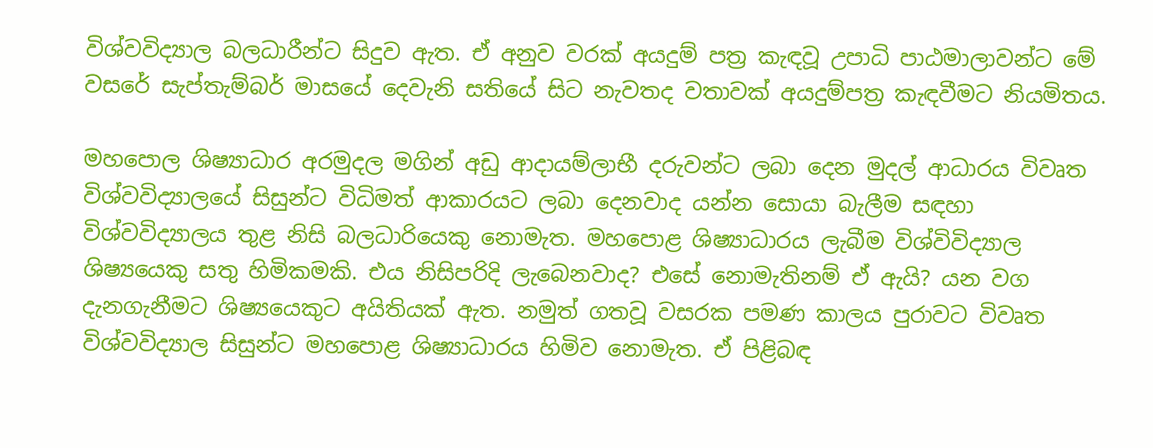විශ්වවිද්‍යාල බලධාරීන්ට සිදුව ඇත. ඒ අනුව වරක් අයදුම් පත්‍ර කැඳවූ උපාධි පාඨමාලාවන්ට මේ වසරේ සැප්තැම්බර් මාසයේ දෙවැනි සතියේ සිට නැවතද වතාවක් අයදුම්පත්‍ර කැඳවීමට නියමිතය.

මහපොල ශිෂ්‍යාධාර අරමුදල මගින් අඩු ආදායම්ලාභී දරුවන්ට ලබා දෙන මුදල් ආධාරය විවෘත විශ්වවිද්‍යාලයේ සිසුන්ට විධිමත් ආකාරයට ලබා දෙනවාද යන්න සොයා බැලීම සඳහා විශ්වවිද්‍යාලය තුළ නිසි බලධාරියෙකු නොමැත. මහපොළ ශිෂ්‍යාධාරය ලැබීම විශ්විවිද්‍යාල ශිෂ්‍යයෙකු සතු හිමිකමකි. එය නිසිපරිදි ලැබෙනවාද? එසේ නොමැතිනම් ඒ ඇයි? යන වග දැනගැනීමට ශිෂ්‍යයෙකුට අයිතියක් ඇත. නමුත් ගතවූ වසරක පමණ කාලය පුරාවට විවෘත විශ්වවිද්‍යාල සිසුන්ට මහපොළ ශිෂ්‍යාධාරය හිමිව නොමැත. ඒ පිළිබඳ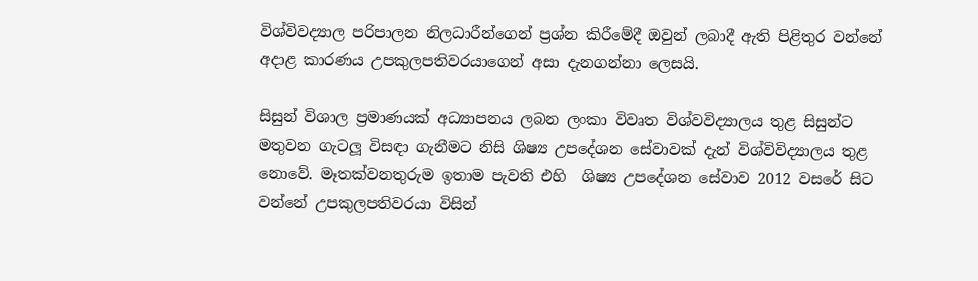විශ්විවද්‍යාල පරිපාලන නිලධාරීන්ගෙන් ප්‍රශ්න කිරීමේදී ඔවුන් ලබාදී ඇති පිළිතුර වන්නේ අදාළ කාරණය උපකුලපතිවරයාගෙන් අසා දැනගන්නා ලෙසයි.

සිසුන් විශාල ප්‍රමාණයක් අධ්‍යාපනය ලබන ලංකා විවෘත විශ්වවිද්‍යාලය තුළ සිසුන්ට මතුවන ගැටලූ විසඳා ගැනීමට නිසි ශිෂ්‍ය උපදේශන සේවාවක් දැන් විශ්විවිද්‍යාලය තුළ නොවේ. මෑතක්වනතුරුම ඉතාම පැවති එහි  ශිෂ්‍ය උපදේශන සේවාව 2012 වසරේ සිට වන්නේ උපකුලපතිවරයා විසින්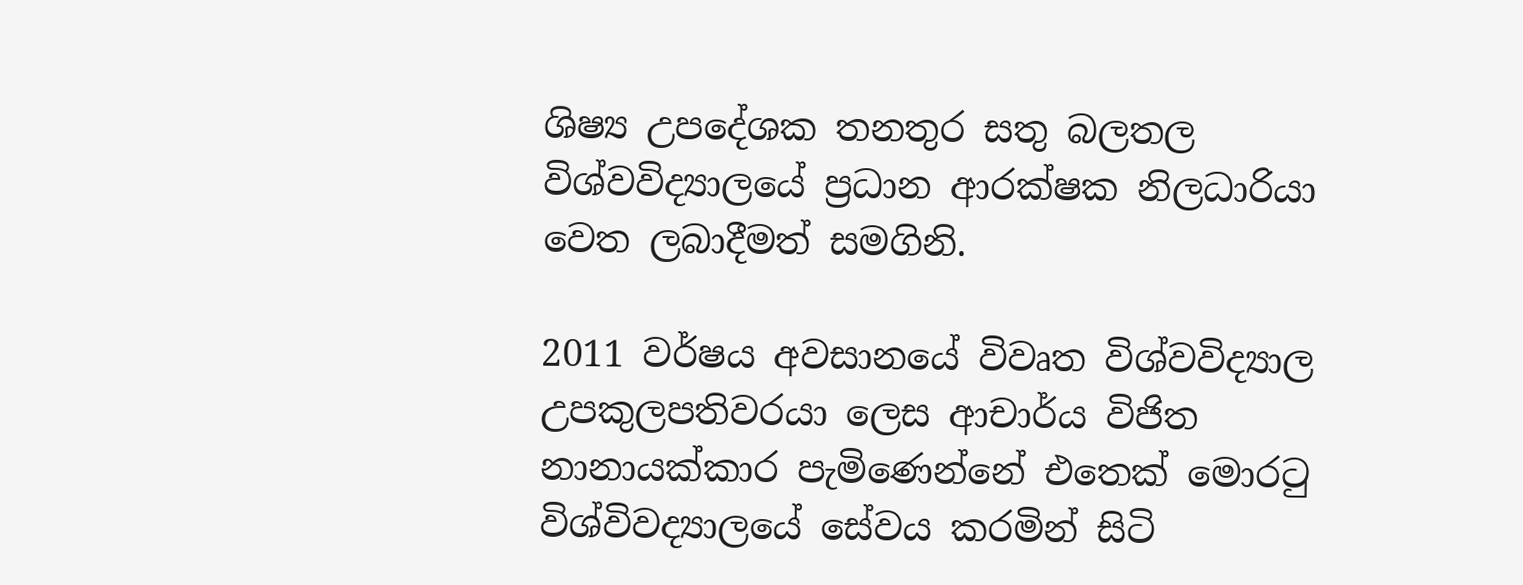ශිෂ්‍ය උපදේශක තනතුර සතු බලතල විශ්වවිද්‍යාලයේ ප්‍රධාන ආරක්ෂක නිලධාරියා වෙත ලබාදීමත් සමගිනි.

2011 වර්ෂය අවසානයේ විවෘත විශ්වවිද්‍යාල උපකුලපතිවරයා ලෙස ආචාර්ය විජිත නානායක්කාර පැමිණෙන්නේ එතෙක් මොරටු විශ්විවද්‍යාලයේ සේවය කරමින් සිටි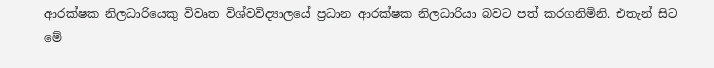ආරක්ෂක නිලධාරියෙකු විවෘත විශ්වවිද්‍යාලයේ ප්‍රධාන ආරක්ෂක නිලධාරියා බවට පත් කරගනිමිනි. එතැන් සිට මේ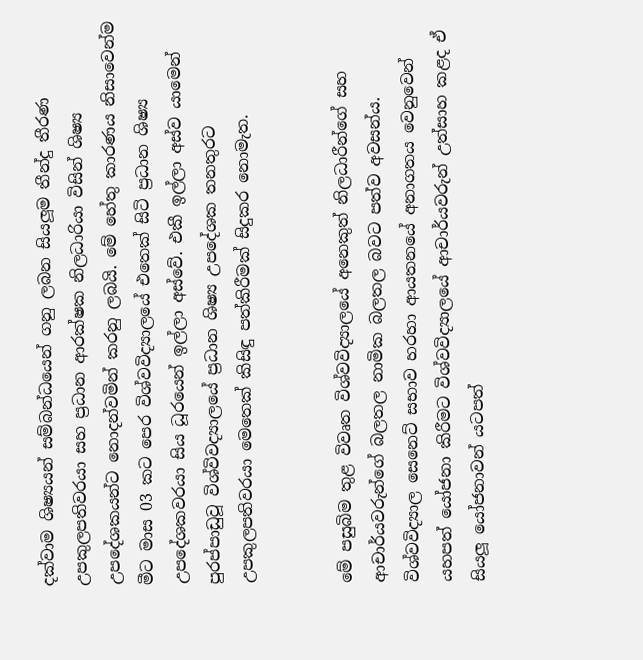දක්වාම ශිෂ්‍යයන් සම්බන්ධයෙන් ගනු ලබන සියලූම තීන්දු තීරණ උපකුලපතිවරයා සහ ප්‍රධාන ආරක්ෂක නිලධාරියා විසින් ශිෂ්‍ය උපදේශකයන්ට නොදන්වමින් කරනු ලබයි. මේ හේතු කාරණය නිසාවෙන්ම මීට මාස 03 කට පෙර විශ්වවිද්‍යාලයේ එතෙක් සිටි ප්‍රධාන ශිෂ්‍ය උපදේශකවරයා සිය ධූරයෙන් ඉල්ලා අස්වේ. එකී ඉල්ලා අස්ව යාමෙන් පුරප්පාඩුවූ විශ්විවද්‍යාලයේ ප්‍රධාන ශිෂ්‍ය උපදේශක තනතුරට උපකුලපතිවරයා මෙතෙක් කිසිඳු පත්කිරීමක් සිදුකර නොමැත.


මේ පසුබිම තුළ විවෘත විශ්වවිද්‍යාලයේ අනෙකුත් නිලධාරීන්ගේ සහ ආචාර්යවරුන්ගේ බලතල නාමික බලතල බවට පත්ව අවසන්ය. විශ්වවිද්‍යාල සෙනෙට් සභාව හරහා ආයතනයේ අනාගතය වෙනුවෙන් යහපත් යෝජනා කිරීමට විශ්වවිද්‍යාලයේ ආචාර්යවරුන් උත්සාහ කළද ඒ සියලූ යෝජනාවන් යටපත්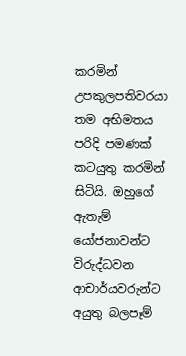කරමින් උපකුලපතිවරයා තම අභිමතය පරිදි පමණක් කටයුතු කරමින් සිටියි. ඔහුගේ ඇතැම් යෝජනාවන්ට විරුද්ධවන ආචාර්යවරුන්ට අයුතු බලපෑම්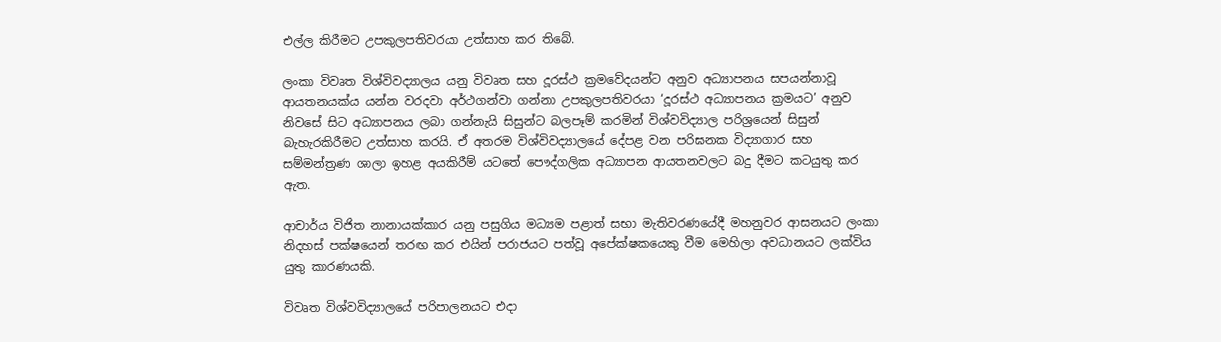එල්ල කිරීමට උපකුලපතිවරයා උත්සාහ කර තිබේ.

ලංකා විවෘත විශ්විවද්‍යාලය යනු විවෘත සහ දූරස්ථ ක්‍රමවේදයන්ට අනුව අධ්‍යාපනය සපයන්නාවූ ආයතනයක්ය යන්න වරදවා අර්ථගන්වා ගන්නා උපකුලපතිවරයා ‘දූරස්ථ අධ්‍යාපනය ක්‍රමයට’ අනුව නිවසේ සිට අධ්‍යාපනය ලබා ගන්නැයි සිසුන්ට බලපෑම් කරමින් විශ්වවිද්‍යාල පරිශ්‍රයෙන් සිසුන් බැහැරකිරීමට උත්සාහ කරයි. ඒ අතරම විශ්විවද්‍යාලයේ දේපළ වන පරිඝනක විද්‍යාගාර සහ සම්මන්ත්‍රණ ශාලා ඉහළ අයකිරීම් යටතේ පෞද්ගලික අධ්‍යාපන ආයතනවලට බදු දීමට කටයුතු කර ඇත.

ආචාර්ය විජිත නානායක්කාර යනු පසුගිය මධ්‍යම පළාත් සභා මැතිවරණයේදී මහනුවර ආසනයට ලංකා නිදහස් පක්ෂයෙන් තරඟ කර එයින් පරාජයට පත්වූ අපේක්ෂකයෙකු වීම මෙහිලා අවධානයට ලක්විය යුතු කාරණයකි.

විවෘත විශ්වවිද්‍යාලයේ පරිපාලනයට එදා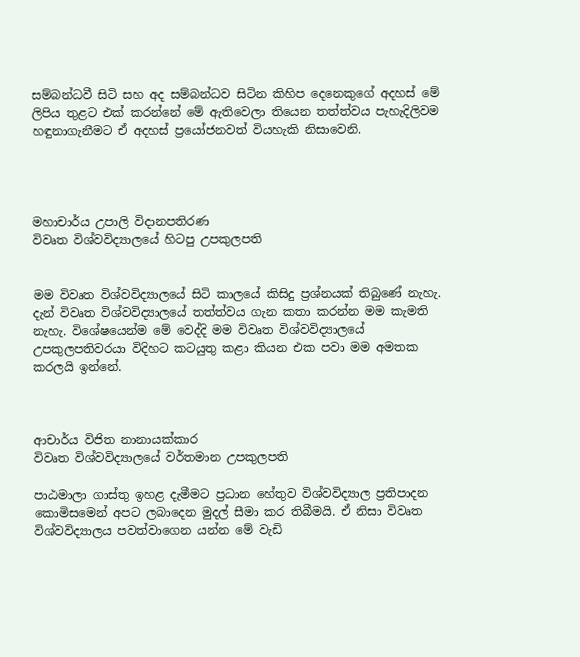සම්බන්ධවී සිටි සහ අද සම්බන්ධව සිටින කිහිප දෙනෙකුගේ අදහස් මේ ලිපිය තුළට එක් කරන්නේ මේ ඇතිවෙලා තියෙන තත්ත්වය පැහැදිලිවම හඳුනාගැනීමට ඒ අදහස් ප්‍රයෝජනවත් වියහැකි නිසාවෙනි.




මහාචාර්ය උපාලි විදානපතිරණ
විවෘත විශ්වවිද්‍යාලයේ හිටපු උපකුලපති


මම විවෘත විශ්වවිද්‍යාලයේ සිටි කාලයේ කිසිදු ප්‍රශ්නයක් තිබුණේ නැහැ. දැන් විවෘත විශ්වවිද්‍යාලයේ තත්ත්වය ගැන කතා කරන්න මම කැමති නැහැ. විශේෂයෙන්ම මේ වෙද්දි මම විවෘත විශ්වවිද්‍යාලයේ උපකුලපතිවරයා විදිහට කටයුතු කළා කියන එක පවා මම අමතක කරලයි ඉන්නේ.



ආචාර්ය විජිත නානායක්කාර
විවෘත විශ්වවිද්‍යාලයේ වර්තමාන උපකුලපති

පාඨමාලා ගාස්තු ඉහළ දැමීමට ප්‍රධාන හේතුව විශ්වවිද්‍යාල ප්‍රතිපාදන කොමිසමෙන් අපට ලබාදෙන මුදල් සීමා කර තිබීමයි. ඒ නිසා විවෘත විශ්වවිද්‍යාලය පවත්වාගෙන යන්න මේ වැඩි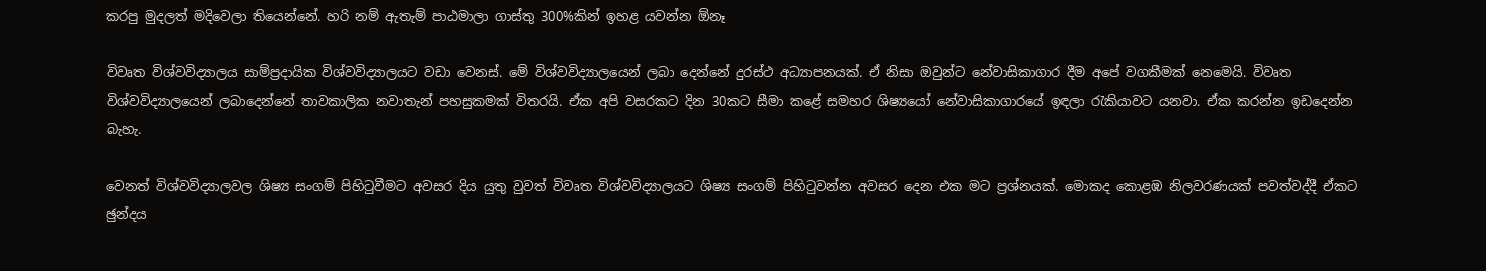කරපු මුදලත් මදිවෙලා තියෙන්නේ. හරි නම් ඇතැම් පාඨමාලා ගාස්තු 300%කින් ඉහළ යවන්න ඕනෑ

විවෘත විශ්වවිද්‍යාලය සාම්ප්‍රදායික විශ්වවිද්‍යාලයට වඩා වෙනස්. මේ විශ්වවිද්‍යාලයෙන් ලබා දෙන්නේ දුරස්ථ අධ්‍යාපනයක්. ඒ නිසා ඔවුන්ට නේවාසිකාගාර දීම අපේ වගකීමක් නෙමෙයි. විවෘත විශ්වවිද්‍යාලයෙන් ලබාදෙන්නේ තාවකාලික නවාතැන් පහසුකමක් විතරයි. ඒක අපි වසරකට දින 30කට සීමා කළේ සමහර ශිෂ්‍යයෝ නේවාසිකාගාරයේ ඉඳලා රැකියාවට යනවා. ඒක කරන්න ඉඩදෙන්න බැහැ.

වෙනත් විශ්වවිද්‍යාලවල ශිෂ්‍ය සංගම් පිහිටුවීමට අවසර දිය යුතු වුවත් විවෘත විශ්වවිද්‍යාලයට ශිෂ්‍ය සංගම් පිහිටුවන්න අවසර දෙන එක මට ප්‍රශ්නයක්. මොකද කොළඹ නිලවරණයක් පවත්වද්දී ඒකට ඡුන්දය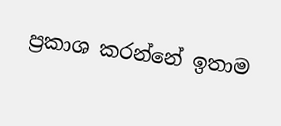ප්‍රකාශ කරන්නේ ඉතාම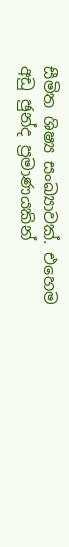සීමිත ශිෂ්‍ය සංඛ්‍යාවක්. එහෙම අඩු ඡුන්ද ප්‍රමාණයකින්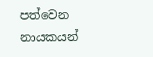පත්වෙන නායකයන්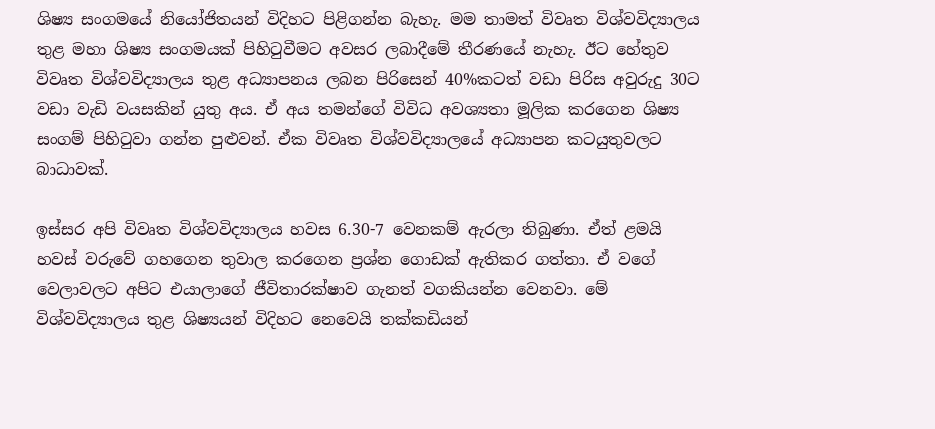ශිෂ්‍ය සංගමයේ නියෝජිතයන් විදිහට පිළිගන්න බැහැ. මම තාමත් විවෘත විශ්වවිද්‍යාලය තුළ මහා ශිෂ්‍ය සංගමයක් පිහිටුවීමට අවසර ලබාදීමේ තීරණයේ නැහැ. ඊට හේතුව විවෘත විශ්වවිද්‍යාලය තුළ අධ්‍යාපනය ලබන පිරිසෙන් 40%කටත් වඩා පිරිස අවුරුදු 30ට වඩා වැඩි වයසකින් යුතු අය. ඒ අය තමන්ගේ විවිධ අවශ්‍යතා මූලික කරගෙන ශිෂ්‍ය සංගම් පිහිටුවා ගන්න පුළුවන්. ඒක විවෘත විශ්වවිද්‍යාලයේ අධ්‍යාපන කටයුතුවලට බාධාවක්.

ඉස්සර අපි විවෘත විශ්වවිද්‍යාලය හවස 6.30-7 වෙනකම් ඇරලා තිබුණා. ඒත් ළමයි හවස් වරුවේ ගහගෙන තුවාල කරගෙන ප්‍රශ්න ගොඩක් ඇතිකර ගත්තා. ඒ වගේ වෙලාවලට අපිට එයාලාගේ ජීවිතාරක්ෂාව ගැනත් වගකියන්න වෙනවා. මේ විශ්වවිද්‍යාලය තුළ ශිෂ්‍යයන් විදිහට නෙවෙයි තක්කඩියන්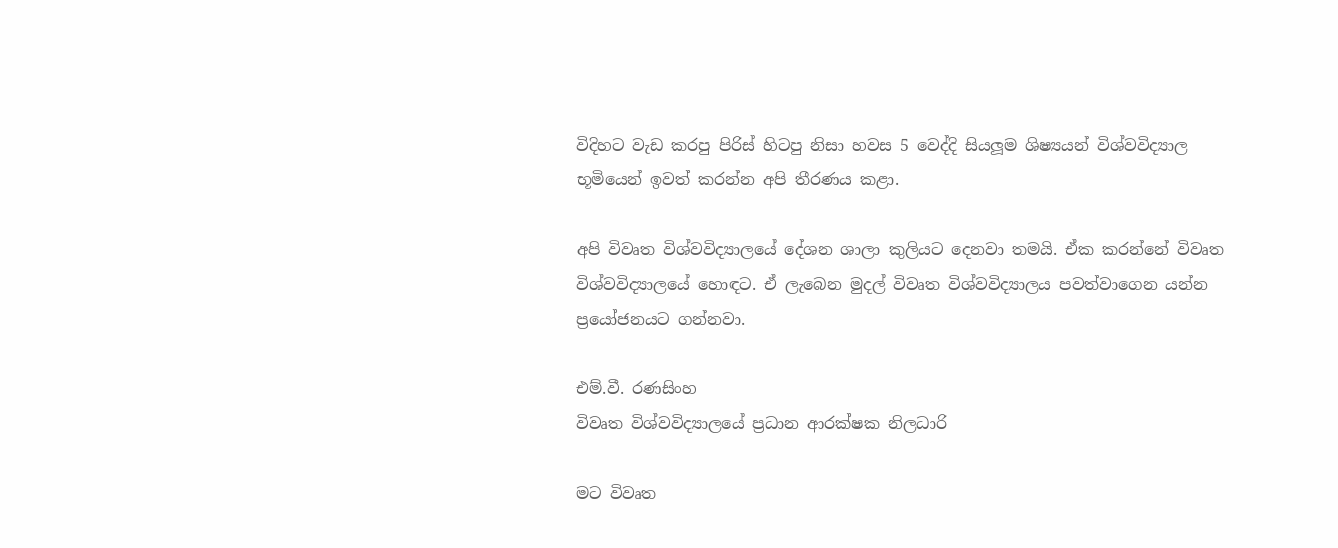විදිහට වැඩ කරපු පිරිස් හිටපු නිසා හවස 5 වෙද්දි සියලූම ශිෂ්‍යයන් විශ්වවිද්‍යාල භූමියෙන් ඉවත් කරන්න අපි තීරණය කළා.

අපි විවෘත විශ්වවිද්‍යාලයේ දේශන ශාලා කුලියට දෙනවා තමයි. ඒක කරන්නේ විවෘත විශ්වවිද්‍යාලයේ හොඳට. ඒ ලැබෙන මුදල් විවෘත විශ්වවිද්‍යාලය පවත්වාගෙන යන්න ප්‍රයෝජනයට ගන්නවා.

එම්.වී. රණසිංහ
විවෘත විශ්වවිද්‍යාලයේ ප්‍රධාන ආරක්ෂක නිලධාරි

මට විවෘත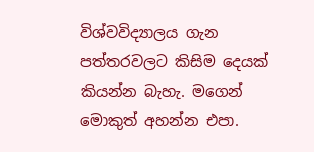විශ්වවිද්‍යාලය ගැන පත්තරවලට කිසිම දෙයක් කියන්න බැහැ. මගෙන් මොකුත් අහන්න එපා.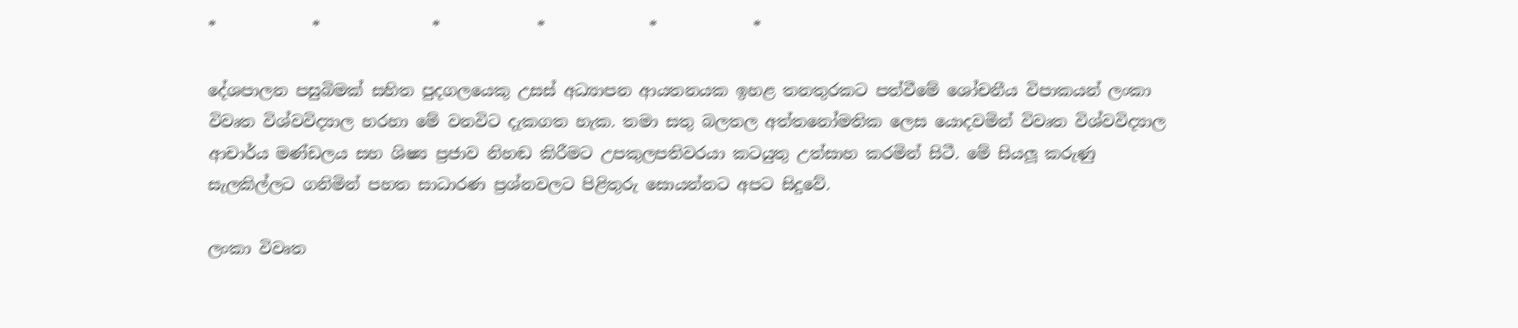*            *              *            *             *            *

දේශපාලන පසුබිමක් සහිත පුදගලයෙකු උසස් අධ්‍යාපන ආයතනයක ඉහළ තනතුරකට පත්වීමේ ශෝචනීය විපාකයන් ලංකා විවෘත විශ්වවිද්‍යාල හරහා මේ වනවිට දැකගත හැක. තමා සතු බලතල අත්තනෝමතික ලෙස යොදවමින් විවෘත විශ්වවිද්‍යාල ආචාර්ය මණ්ඩලය සහ ශිෂ්‍ය ප්‍රජාව නිහඬ කිරීමට උපකුලපතිවරයා කටයුතු උත්සාහ කරමින් සිටී. මේ සියලූ කරුණු සැලකිල්ලට ගනිමින් පහත සාධාරණ ප්‍රශ්නවලට පිළිතුරු සොයන්නට අපට සිදුවේ.

ලංකා විවෘත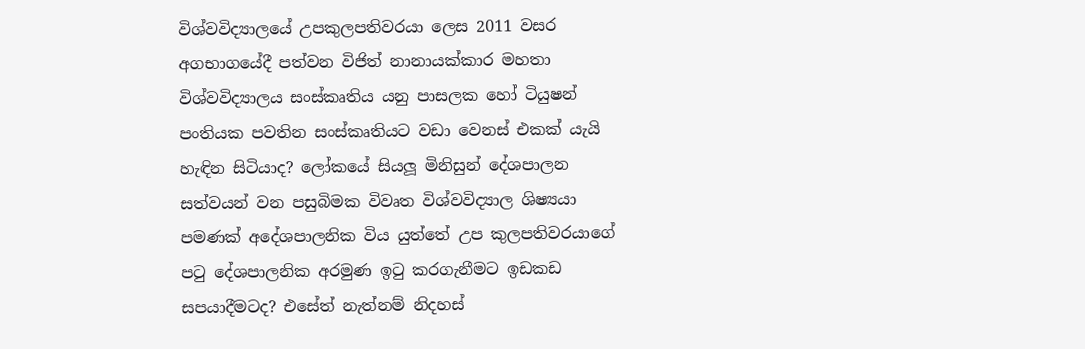විශ්වවිද්‍යාලයේ උපකුලපතිවරයා ලෙස 2011 වසර අගභාගයේදී පත්වන විජිත් නානායක්කාර මහතා විශ්වවිද්‍යාලය සංස්කෘතිය යනු පාසලක හෝ ටියුෂන් පංතියක පවතින සංස්කෘතියට වඩා වෙනස් එකක් යැයි හැඳින සිටියාද? ලෝකයේ සියලූ මිනිසුන් දේශපාලන සත්වයන් වන පසුබිමක විවෘත විශ්වවිද්‍යාල ශිෂ්‍යයා පමණක් අදේශපාලනික විය යුත්තේ උප කුලපතිවරයාගේ පටු දේශපාලනික අරමුණ ඉටු කරගැනීමට ඉඩකඩ සපයාදීමටද? එසේත් නැත්නම් නිදහස්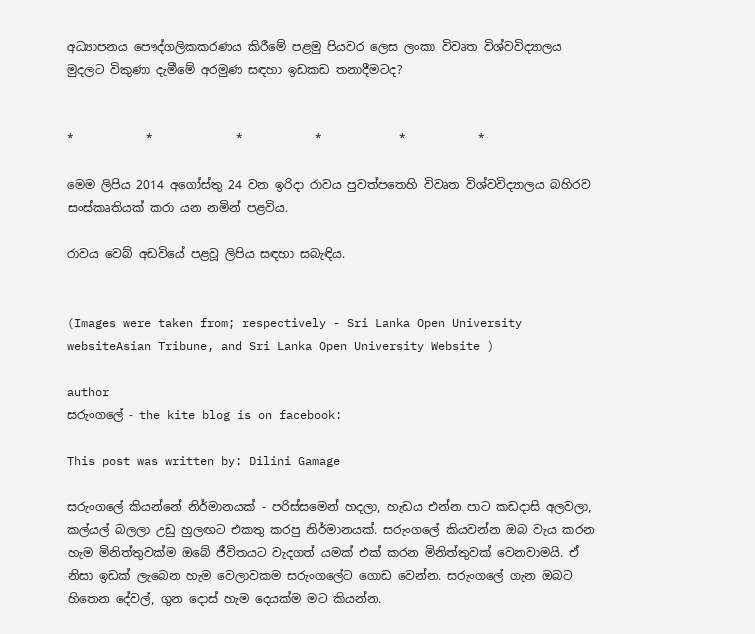අධ්‍යාපනය පෞද්ගලිකකරණය කිරීමේ පළමු පියවර ලෙස ලංකා විවෘත විශ්වවිද්‍යාලය මුදලට විකුණා දැමීමේ අරමුණ සඳහා ඉඩකඩ තනාදීමටද?


*            *              *            *             *            *

මෙම ලිපිය 2014 අගෝස්තු 24 වන ඉරිදා රාවය පුවත්පතෙහි විවෘත විශ්වවිද්‍යාලය බහිරව සංස්කෘතියක් කරා යන නමින් පළවිය.

රාවය වෙබ් අඩවියේ පළවූ ලිපිය සඳහා සබැඳිය.


(Images were taken from; respectively - Sri Lanka Open University websiteAsian Tribune, and Sri Lanka Open University Website )

author
සරුංගලේ - the kite blog is on facebook:

This post was written by: Dilini Gamage

සරුංගලේ කියන්නේ නිර්මානයක් - පරිස්සමෙන් හදලා, හැඩය එන්න පාට කඩදාසි අලවලා, කල්යල් බලලා උඩු හුලඟට එකතු කරපු නිර්මානයක්. සරුංගලේ කියවන්න ඔබ වැය කරන හැම මිනිත්තුවක්ම ඔබේ ජීවිතයට වැදගත් යමක් එක් කරන මිනිත්තුවක් වෙනවාමයි. ඒ නිසා ඉඩක් ලැබෙන හැම වෙලාවකම සරුංගලේට ගොඩ වෙන්න. සරුංගලේ ගැන ඔබට හිතෙන දේවල්, ගුන දොස් හැම දෙයක්ම මට කියන්න.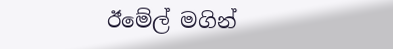ඊමේල් මගින්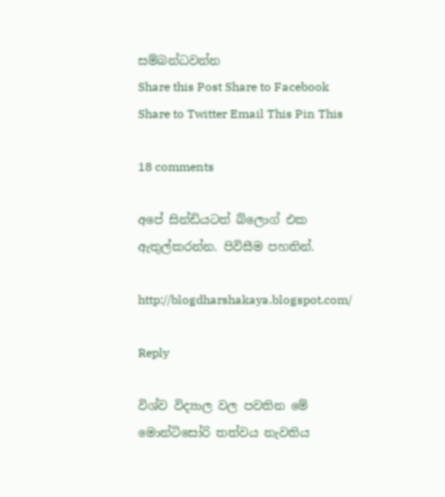සම්බන්ධවන්න
Share this Post Share to Facebook Share to Twitter Email This Pin This

18 comments

අපේ සින්ඩියටත් බ්ලොග් එක ඇතුල්කරන්න. පිවිසීම පහතින්.

http://blogdharshakaya.blogspot.com/

Reply

විශ්ව විද්‍යාල වල පවතින මේ මොන්ටිසෝරි තත්වය නැවතිය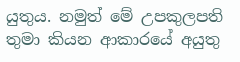යුතුය. නමුත් මේ උපකුලපති තුමා කියන ආකාරයේ අයුතු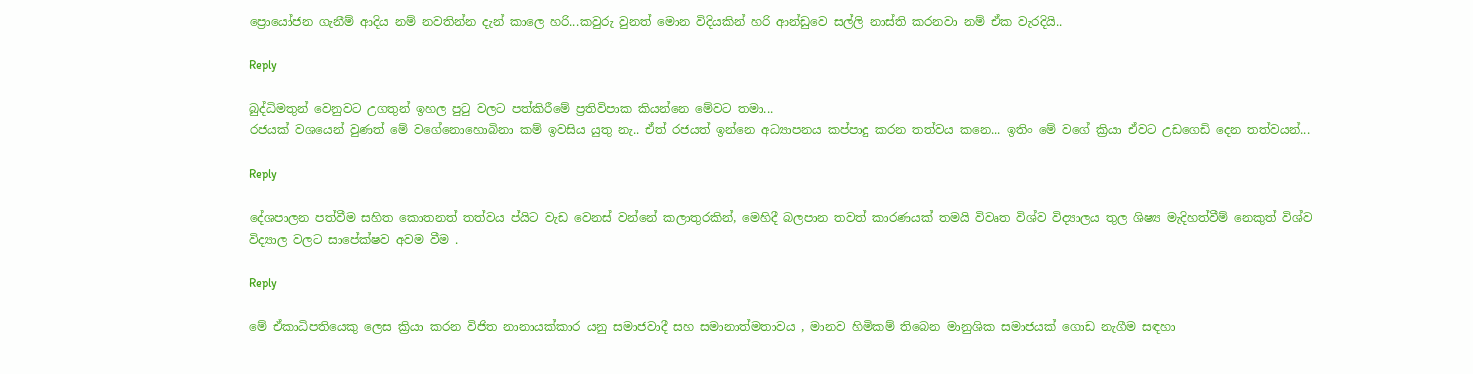ප්‍රොයෝජන ගැනීම් ආදිය නම් නවතින්න දැන් කාලෙ හරි...කවුරු වුනත් මොන විදියකින් හරි ආන්ඩුවෙ සල්ලි නාස්ති කරනවා නම් ඒක වැරදියි..

Reply

බුද්ධිමතුන් වෙනුවට උගතුන් ඉහල පුටු වලට පත්කිරීමේ ප්‍රතිවිපාක කියන්නෙ මේවට තමා...
රජයක් වශයෙන් වුණත් මේ වගේනොහොබිනා කම් ඉවසිය යුතු නැ.. ඒත් රජයත් ඉන්නෙ අධ්‍යාපනය කප්පාදු කරන තත්වය කනෙ... ඉතිං මේ වගේ ක්‍රියා ඒවට උඩගෙඩි දෙන තත්වයන්...

Reply

දේශපාලන පත්වීම සහිත කොතනත් තත්වය ප්යිට වැඩ වෙනස් වන්නේ කලාතුරකින්, මෙහිදී බලපාන තවත් කාරණයක් තමයි විවෘත විශ්ව විද්‍යාලය තුල ශිෂ්‍ය මැදිහත්වීම් නෙකුත් විශ්ව විද්‍යාල වලට සාපේක්ෂව අවම වීම .

Reply

මේ ඒකාධිපතියෙකු ලෙස ක්‍රියා කරන විජිත නානායක්කාර යනු සමාජවාදී සහ සමානාත්මතාවය , මානව හිමිකම් තිබෙන මානුශික සමාජයක් ගොඩ නැගීම සඳහා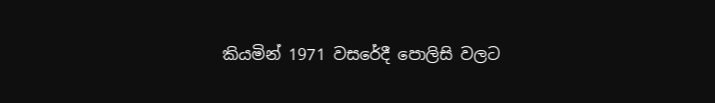කියමින් 1971 වසරේදී පොලිසි වලට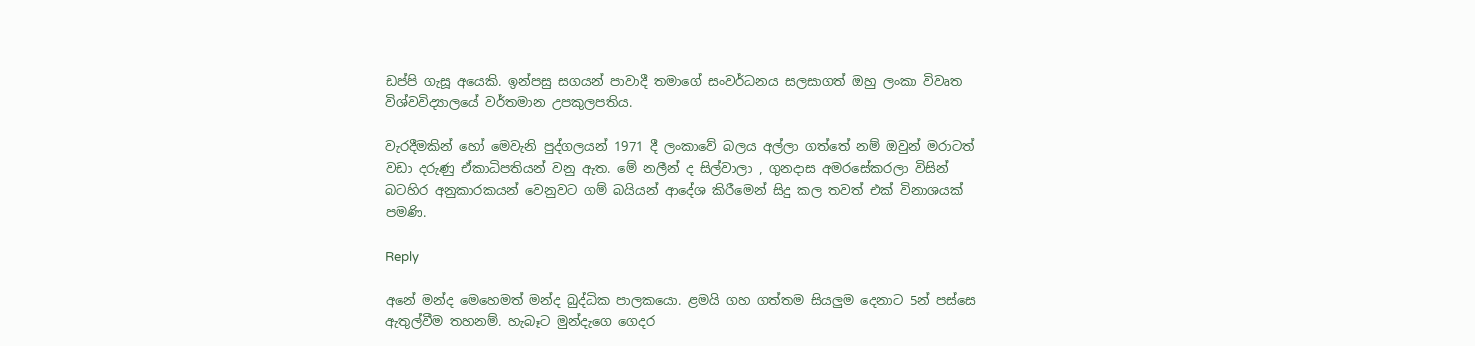ඩප්පි ගැසූ අයෙකි. ඉන්පසු සගයන් පාවාදී තමාගේ සංවර්ධනය සලසාගත් ඔහු ලංකා විවෘත විශ්වවිද්‍යාලයේ වර්තමාන උපකුලපතිය.

වැරදීමකින් හෝ මෙවැනි පුද්ගලයන් 1971 දී ලංකාවේ බලය අල්ලා ගත්තේ නම් ඔවුන් මරාටත් වඩා දරුණු ඒකාධිපතියන් වනු ඇත. මේ නලීන් ද සිල්වාලා , ගුනදාස අමරසේකරලා විසින් බටහිර අනුකාරකයන් වෙනුවට ගම් බයියන් ආදේශ කිරීමෙන් සිදු කල තවත් එක් විනාශයක් පමණි.

Reply

අනේ මන්ද මෙහෙමත් මන්ද බුද්ධික පාලකයො. ළමයි ගහ ගත්තම සියලුම දෙනාට 5න් පස්සෙ ඇතුල්වීම තහනම්. හැබෑට මුන්දැගෙ ගෙදර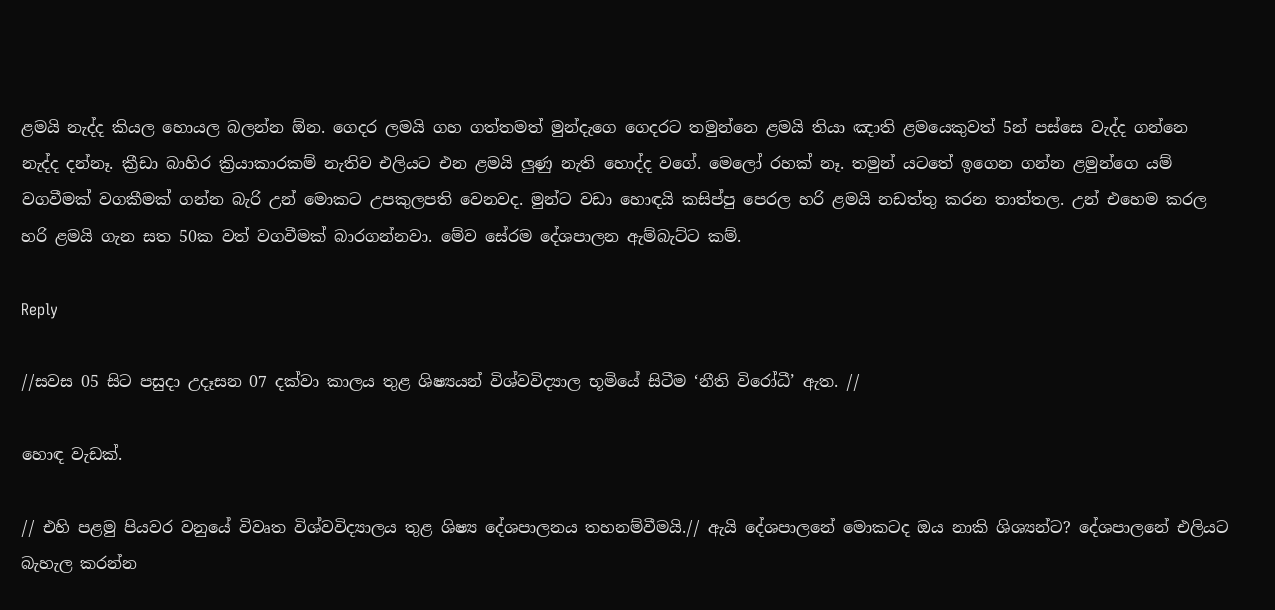ළමයි නැද්ද කියල හොයල බලන්න ඕන. ගෙදර ලමයි ගහ ගත්තමත් මුන්දැගෙ ගෙදරට තමුන්නෙ ළමයි තියා ඤාති ළමයෙකුවත් 5න් පස්සෙ වැද්ද ගන්නෙ නැද්ද දන්නෑ. ක්‍රීඩා බාහිර ක්‍රියාකාරකම් නැතිව එලියට එන ළමයි ලුණු නැති හොද්ද වගේ. මෙලෝ රහක් නෑ. තමුන් යටතේ ඉගෙන ගන්න ළමුන්ගෙ යම් වගවීමක් වගකීමක් ගන්න බැරි උන් මොකට උපකුලපති වෙනවද. මුන්ට වඩා හොඳයි කසිප්පු පෙරල හරි ළමයි නඩත්තු කරන තාත්තල. උන් එහෙම කරල හරි ළමයි ගැන සත 50ක වත් වගවීමක් බාරගන්නවා. මේව සේරම දේශපාලන ඇම්බැට්ට කම්.

Reply

//සවස 05 සිට පසුදා උදෑසන 07 දක්වා කාලය තුළ ශිෂ්‍යයන් විශ්වවිද්‍යාල භූමියේ සිටීම ‘නීති විරෝධී’ ඇත. //

හොඳ වැඩක්.

// එහි පළමු පියවර වනුයේ විවෘත විශ්වවිද්‍යාලය තුළ ශිෂ්‍ය දේශපාලනය තහනම්වීමයි.// ඇයි දේශපාලනේ මොකටද ඔය නාකි ශිශ්‍යන්ට? දේශපාලනේ එලියට බැහැල කරන්න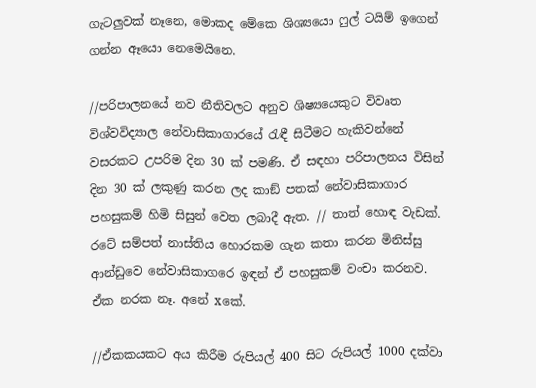ගැටලුවක් නෑනෙ, මොකද මේකෙ ශිශ්‍යයො ෆුල් ටයිම් ඉගෙන් ගන්න ඈයො නෙමෙයිනෙ.

//පරිපාලනයේ නව නීතිවලට අනුව ශිෂ්‍යයෙකුට විවෘත විශ්වවිද්‍යාල නේවාසිකාගාරයේ රැඳී සිටීමට හැකිවන්නේ වසරකට උපරිම දින 30 ක් පමණි. ඒ සඳහා පරිපාලනය විසින් දින 30 ක් ලකුණු කරන ලද කාඞ් පතක් නේවාසිකාගාර පහසුකම් හිමි සිසුන් වෙත ලබාදී ඇත. // තාත් හොඳ වැඩක්. රටේ සම්පත් නාස්තිය හොරකම ගැන කතා කරන මිනිස්සු ආන්ඩුවෙ නේවාසිකාගරෙ ඉඳන් ඒ පහසුකම් වංචා කරනව. ඒක නරක නෑ. අනේ xකේ.

//ඒකකයකට අය කිරීම රුපියල් 400 සිට රුපියල් 1000 දක්වා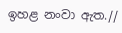ඉහළ නංවා ඇත.//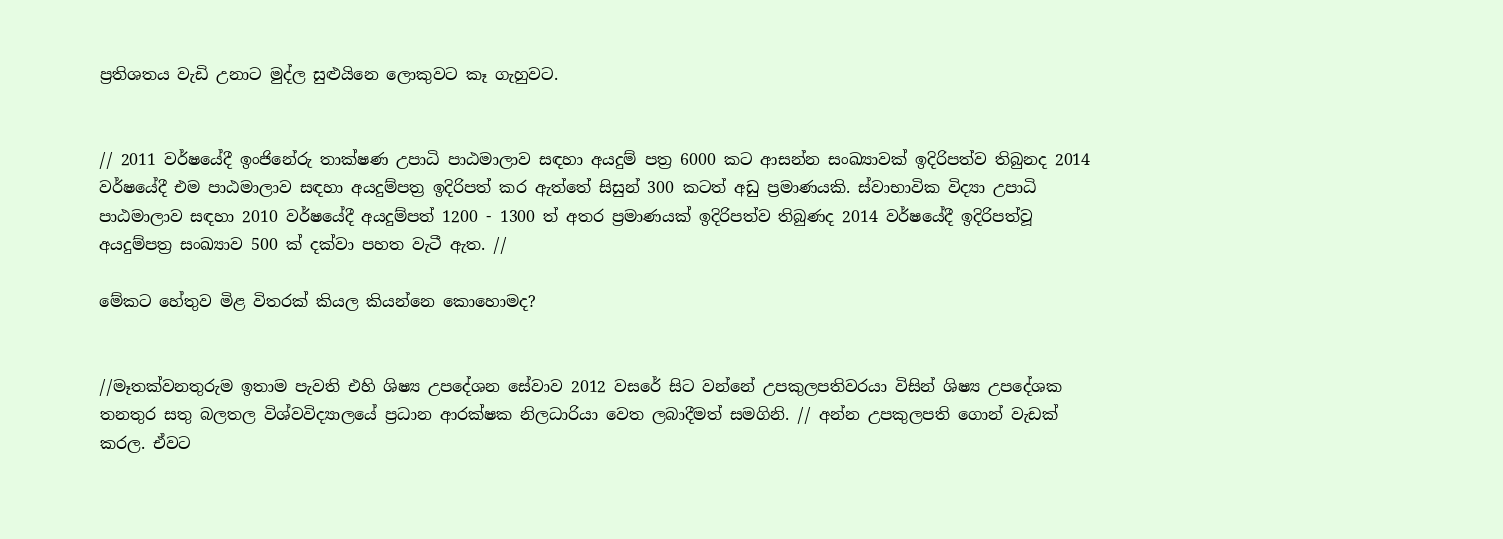ප්‍රතිශතය වැඩි උනාට මුද්ල සුළුයිනෙ ලොකුවට කෑ ගැහුවට.


// 2011 වර්ෂයේදී ඉංජිනේරු තාක්ෂණ උපාධි පාඨමාලාව සඳහා අයදුම් පත්‍ර 6000 කට ආසන්න සංඛ්‍යාවක් ඉදිරිපත්ව තිබුනද 2014 වර්ෂයේදී එම පාඨමාලාව සඳහා අයදුම්පත්‍ර ඉදිරිපත් කර ඇත්තේ සිසුන් 300 කටත් අඩු ප්‍රමාණයකි. ස්වාභාවික විද්‍යා උපාධි පාඨමාලාව සඳහා 2010 වර්ෂයේදී අයදුම්පත් 1200 - 1300 ත් අතර ප්‍රමාණයක් ඉදිරිපත්ව තිබුණද 2014 වර්ෂයේදී ඉදිරිපත්වූ අයදුම්පත්‍ර සංඛ්‍යාව 500 ක් දක්වා පහත වැටී ඇත. //

මේකට හේතුව මිළ විතරක් කියල කියන්නෙ කොහොමද?


//මෑතක්වනතුරුම ඉතාම පැවති එහි ශිෂ්‍ය උපදේශන සේවාව 2012 වසරේ සිට වන්නේ උපකුලපතිවරයා විසින් ශිෂ්‍ය උපදේශක තනතුර සතු බලතල විශ්වවිද්‍යාලයේ ප්‍රධාන ආරක්ෂක නිලධාරියා වෙත ලබාදීමත් සමගිනි. // අන්න උපකුලපති ගොන් වැඩක් කරල. ඒවට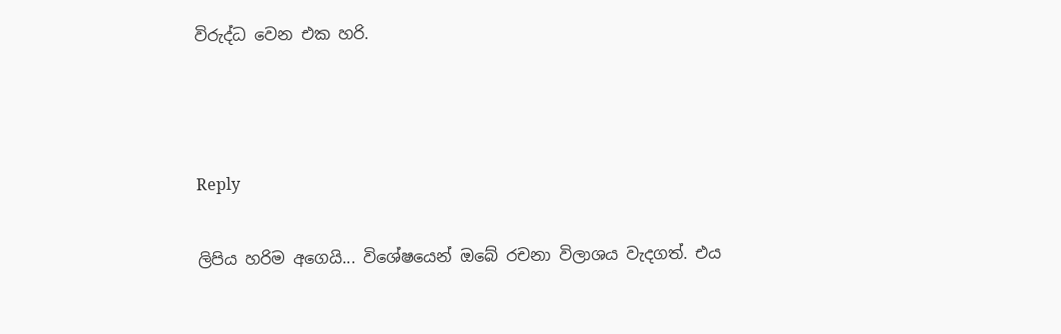විරුද්ධ වෙන එක හරි.



Reply

ලිපිය හරිම අගෙයි... විශේෂයෙන් ඔබේ රචනා විලාශය වැදගත්. එය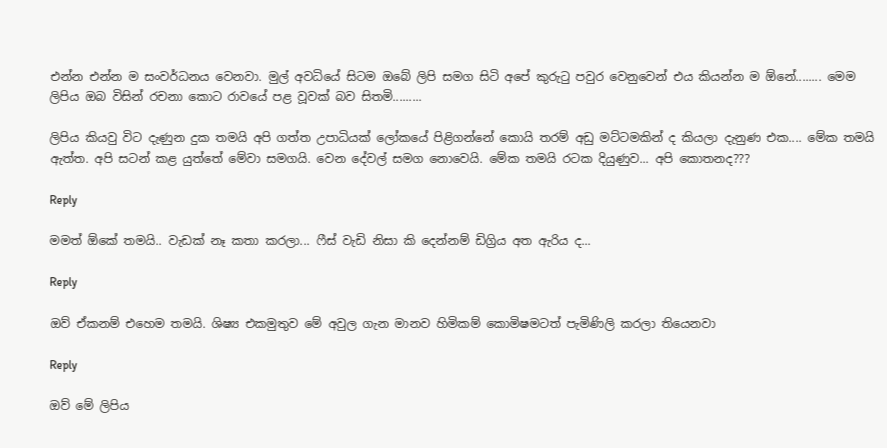එන්න එන්න ම සංවර්ධනය වෙනවා. මුල් අවධියේ සිටම ඔබේ ලිපි සමග සිටි අපේ කුරුටු පවුර වෙනුවෙන් එය කියන්න ම ඕනේ........ මෙම ලිපිය ඔබ විසින් රචනා කොට රාවයේ පළ වූවක් බව සිතමි.........

ලිපිය කියවු විට දැණුන දුක තමයි අපි ගත්ත උපාධියක් ලෝකයේ පිළිගන්නේ කොයි තරම් අඩු මට්ටමකින් ද කියලා දැනුණ එක.... මේක තමයි ඇත්ත. අපි සටන් කළ යුත්තේ මේවා සමගයි. වෙන දේවල් සමග නොවෙයි. මේක තමයි රටක දියුණුව... අපි කොතනද???

Reply

මමත් ඕකේ තමයි.. වැඩක් නෑ කතා කරලා... ෆීස් වැඩි නිසා කි දෙන්නම් ඩිග්‍රිය අත ඇරිය ද...

Reply

ඔව් ඒකනම් එහෙම තමයි. ශිෂ්‍ය එකමුතුව මේ අවුල ගැන මානව හිමිකම් කොමිෂමටත් පැමිණිලි කරලා තියෙනවා

Reply

ඔව් මේ ලිපිය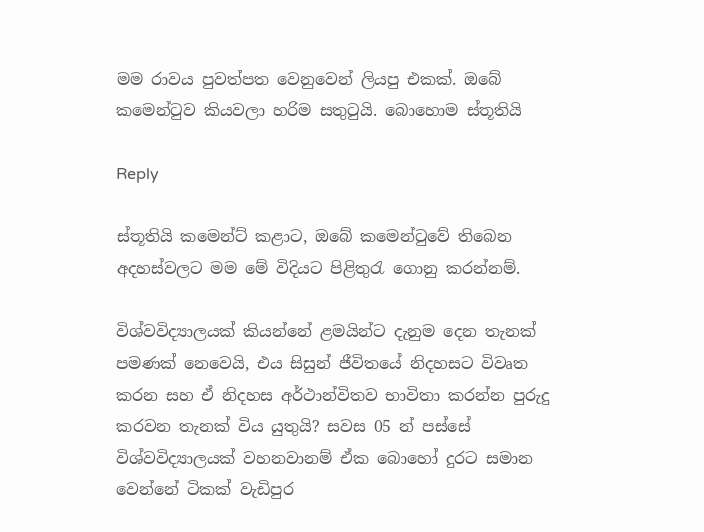මම රාවය පුවත්පත වෙනුවෙන් ලියපු එකක්. ඔබේ කමෙන්ටුව කියවලා හරිම සතුටුයි. බොහොම ස්තූතියි

Reply

ස්තූතියි කමෙන්ට් කළාට, ඔබේ කමෙන්ටුවේ තිබෙන අදහස්වලට මම මේ විදියට පිළිතුරැ ගොනු කරන්නම්.

විශ්වවිද්‍යාලයක් කියන්නේ ළමයින්ට දැනුම දෙන තැනක් පමණක් නෙවෙයි, එය සිසුන් ජීවිතයේ නිදහසට විවෘත කරන සහ ඒ නිදහස අර්ථාන්විතව භාවිතා කරන්න පුරුදු කරවන තැනක් විය යුතුයි? සවස 05 න් පස්සේ විශ්වවිද්‍යාලයක් වහනවානම් ඒක බොහෝ දුරට සමාන වෙන්නේ ටිකක් වැඩිපුර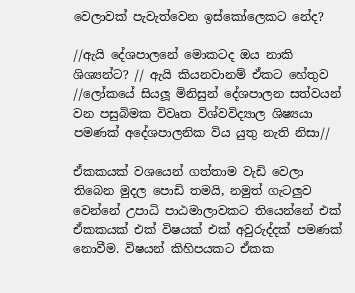වෙලාවක් පැවැත්වෙන ඉස්කෝලෙකට නේද?

//ඇයි දේශපාලනේ මොකටද ඔය නාකි ශිශ්‍යන්ට? // ඇයි කියනවානම් ඒකට හේතුව //ලෝකයේ සියලූ මිනිසුන් දේශපාලන සත්වයන් වන පසුබිමක විවෘත විශ්වවිද්‍යාල ශිෂ්‍යයා පමණක් අදේශපාලනික විය යුතු නැති නිසා//

ඒකකයක් වශයෙන් ගත්තාම වැඩි වෙලා තිබෙන මුදල පොඩි තමයි, නමුත් ගැටලුව වෙන්නේ උපාධි පාඨමාලාවකට තියෙන්නේ එක් ඒකකයක් එක් විෂයක් එක් අවුරුද්දක් පමණක් නොවීම. විෂයන් කිහිපයකට ඒකක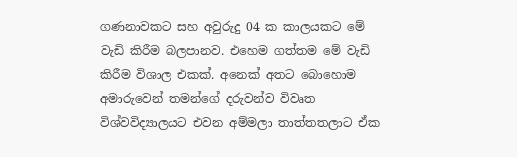ගණනාවකට සහ අවුරුදු 04 ක කාලයකට මේ වැඩි කිරීම බලපානව. එහෙම ගත්තම මේ වැඩි කිරීම විශාල එකක්. අනෙක් අතට බොහොම අමාරුවෙන් තමන්ගේ දරුවන්ව විවෘත විශ්වවිද්‍යාලයට එවන අම්මලා තාත්තතලාට ඒක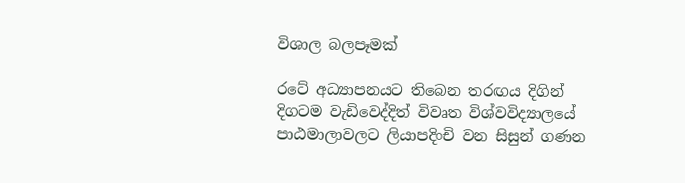විශාල බලපෑමක්

රටේ අධ්‍යාපනයට තිබෙන තරඟය දිගින් දිගටම වැඩිවෙද්දිත් විවෘත විශ්වවිද්‍යාලයේ පාඨමාලාවලට ලියාපදිංචි වන සිසුන් ගණන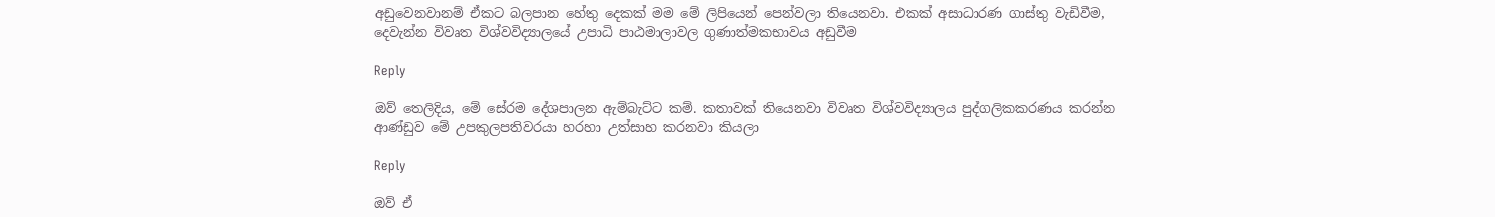අඩුවෙනවානම් ඒකට බලපාන හේතු දෙකක් මම මේ ලිපියෙන් පෙන්වලා තියෙනවා. එකක් අසාධාරණ ගාස්තු වැඩිවීම, දෙවැන්න විවෘත විශ්වවිද්‍යාලයේ උපාධි පාඨමාලාවල ගුණාත්මකභාවය අඩුවීම

Reply

ඔව් තෙලිදිය, මේ සේරම දේශපාලන ඇම්බැට්ට කම්. කතාවක් තියෙනවා විවෘත විශ්වවිද්‍යාලය පුද්ගලිකකරණය කරන්න ආණ්ඩුව මේ උපකුලපතිවරයා හරහා උත්සාහ කරනවා කියලා

Reply

ඔව් ඒ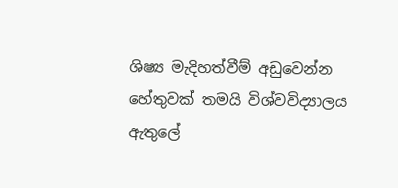ශිෂ්‍ය මැදිහත්වීම් අඩුවෙන්න හේතුවක් තමයි විශ්වවිද්‍යාලය ඇතුලේ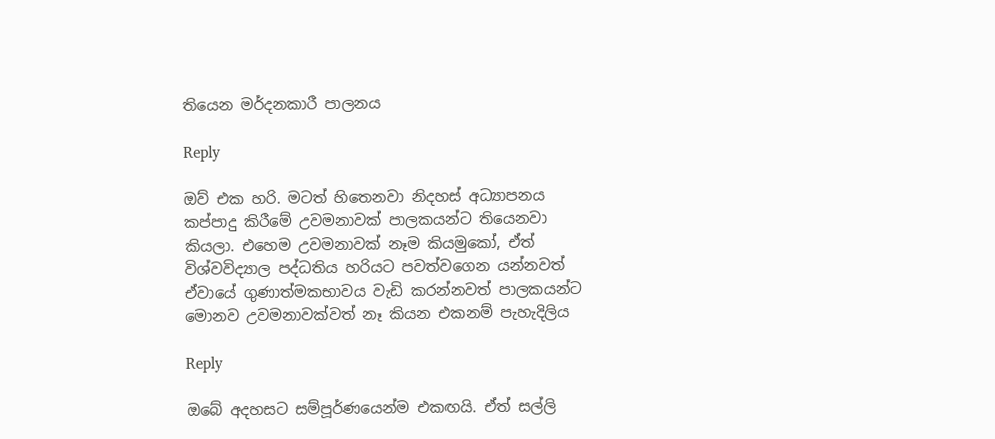තියෙන මර්දනකාරී පාලනය

Reply

ඔව් එක හරි. මටත් හිතෙනවා නිදහස් අධ්‍යාපනය කප්පාදු කිරීමේ උවමනාවක් පාලකයන්ට තියෙනවා කියලා. එහෙම උවමනාවක් නෑම කියමුකෝ, ඒත් විශ්වවිද්‍යාල පද්ධතිය හරියට පවත්වගෙන යන්නවත් ඒවායේ ගුණාත්මකභාවය වැඩි කරන්නවත් පාලකයන්ට මොනව උවමනාවක්වත් නෑ කියන එකනම් පැහැදිලිය

Reply

ඔබේ අදහසට සම්පූර්ණයෙන්ම එකඟයි. ඒත් සල්ලි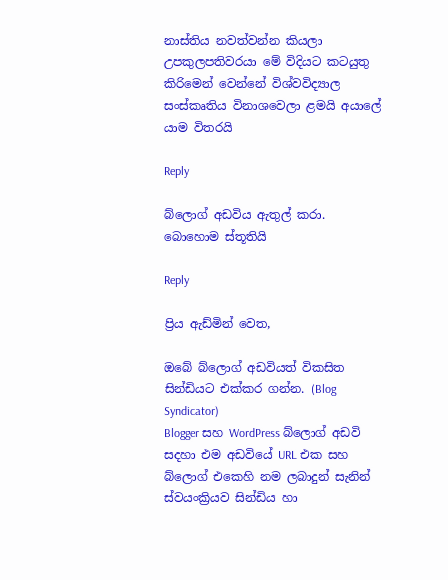නාස්තිය නවත්වන්න කියලා උපකුලපතිවරයා මේ විදියට කටයුතු කිරිමෙන් වෙන්නේ විශ්වවිද්‍යාල සංස්කෘතිය විනාශවෙලා ළමයි අයාලේ යාම විතරයි

Reply

බ්ලොග් අඩවිය ඇතුල් කරා. බොහොම ස්තූතියි

Reply

ප්‍රිය ඇඩ්මින් වෙත,

ඔබේ බ්ලොග් අඩවියත් විකසිත සින්ඩියට එක්කර ගන්න. (Blog Syndicator)
Blogger සහ WordPress බ්ලොග් අඩවි සදහා එම අඩවියේ URL එක සහ බ්ලොග් එකෙහි නම ලබාදුන් සැනින් ස්වයංක්‍රියව සින්ඩිය හා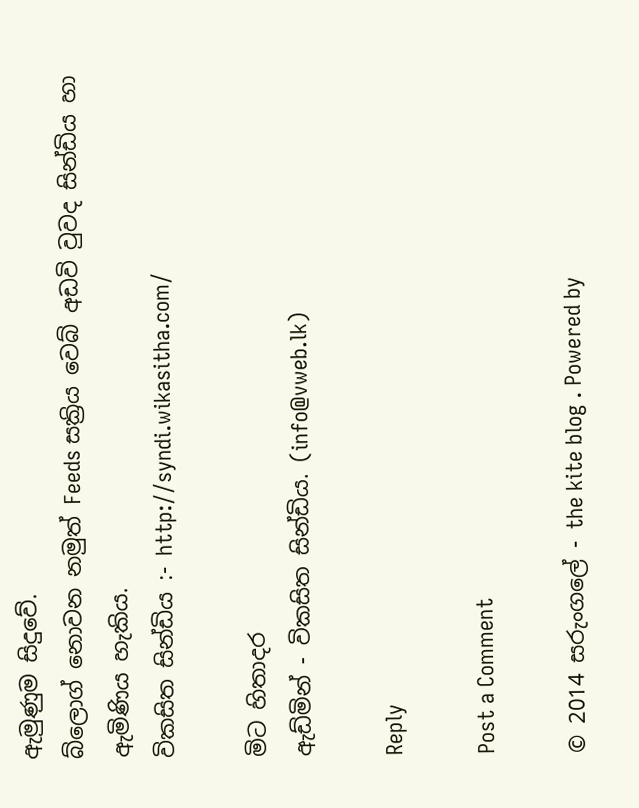ඇමුණුම සිදුවේ.
බ්ලොග් නොවන නමුත් Feeds සක්‍රිය වෙබ් අඩවි වුවද සින්ඩිය හා ඇමිණිය හැකිය.
විකසිත සින්ඩිය :- http://syndi.wikasitha.com/

මිට හිතාදර
ඇඩ්මින් - විකසිත සින්ඩිය. (info@vweb.lk)

Reply

Post a Comment

© 2014 සරුංගලේ - the kite blog . Powered by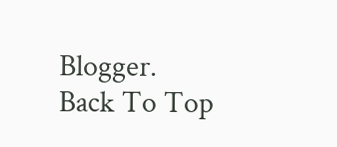Blogger.
Back To Top